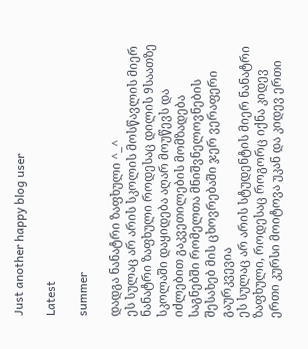Just another happy blog user

Latest

summer

დადგა ნანატრი ზაფხული ^_^
ეს სულაც არ არის სკოლის მოსწავლის მიერ ნანატრი ზაფხული როდესაც დილის 9საათზე სკოლაში დაყიდება აღარ მოუწევს და იძლებით გაკვეთილების მომზადება საგნებში რომელთა მნიშვნელოვნების შესახებ მის ცხოვრებაში ჯერ ვერაფერი გაურკვევია
ეს სულაც არ არის სტუდენტის მიერ ნანატრი ზაფხული, როდესაც როგორც იქნა კიდევ ერთი კურსი მოიტოვა უკან და კიდევ ერთი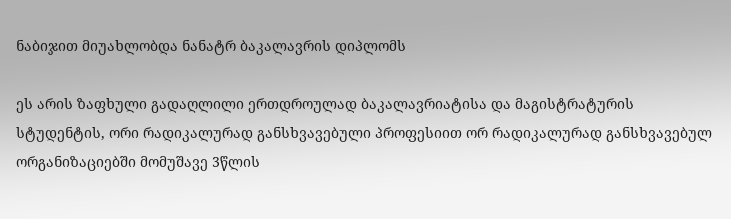ნაბიჯით მიუახლობდა ნანატრ ბაკალავრის დიპლომს

ეს არის ზაფხული გადაღლილი ერთდროულად ბაკალავრიატისა და მაგისტრატურის სტუდენტის, ორი რადიკალურად განსხვავებული პროფესიით ორ რადიკალურად განსხვავებულ ორგანიზაციებში მომუშავე 3წლის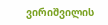ვირიშვილის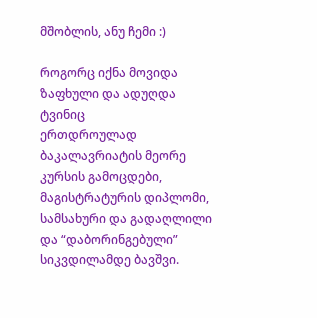მშობლის, ანუ ჩემი :)

როგორც იქნა მოვიდა ზაფხული და ადუღდა ტვინიც
ერთდროულად ბაკალავრიატის მეორე კურსის გამოცდები, მაგისტრატურის დიპლომი, სამსახური და გადაღლილი და “დაბორინგებული” სიკვდილამდე ბავშვი.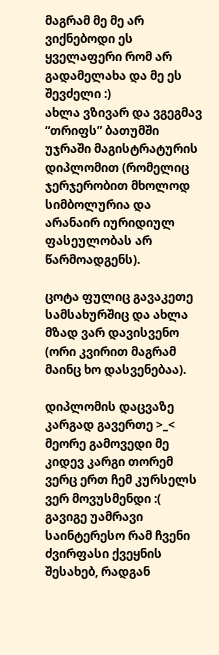მაგრამ მე მე არ ვიქნებოდი ეს ყველაფერი რომ არ გადამელახა და მე ეს შევძელი :)
ახლა ვზივარ და ვგეგმავ “თრიფს” ბათუმში უჯრაში მაგისტრატურის დიპლომით (რომელიც ჯერჯერობით მხოლოდ სიმბოლურია და არანაირ იურიდიულ ფასეულობას არ წარმოადგენს).

ცოტა ფულიც გავაკეთე სამსახურშიც და ახლა მზად ვარ დავისვენო (ორი კვირით მაგრამ მაინც ხო დასვენებაა).

დიპლომის დაცვაზე კარგად გავერთე >_< მეორე გამოვედი მე კიდევ კარგი თორემ ვერც ერთ ჩემ კურსელს ვერ მოვუსმენდი :(
გავიგე უამრავი საინტერესო რამ ჩვენი ძვირფასი ქვეყნის შესახებ, რადგან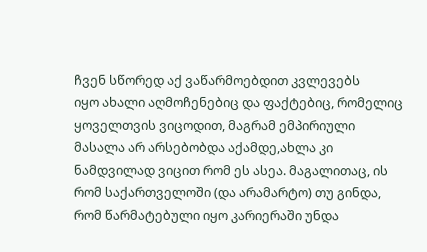ჩვენ სწორედ აქ ვაწარმოებდით კვლევებს
იყო ახალი აღმოჩენებიც და ფაქტებიც, რომელიც ყოველთვის ვიცოდით, მაგრამ ემპირიული მასალა არ არსებობდა აქამდე,ახლა კი ნამდვილად ვიცით რომ ეს ასეა. მაგალითაც, ის რომ საქართველოში (და არამარტო) თუ გინდა, რომ წარმატებული იყო კარიერაში უნდა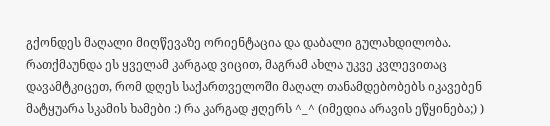გქონდეს მაღალი მიღწევაზე ორიენტაცია და დაბალი გულახდილობა. რათქმაუნდა ეს ყველამ კარგად ვიცით, მაგრამ ახლა უკვე კვლევითაც დავამტკიცეთ, რომ დღეს საქართველოში მაღალ თანამდებობებს იკავებენ მატყუარა სკამის ხამები :) რა კარგად ჟღერს ^_^ (იმედია არავის ეწყინება;) )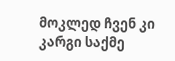მოკლედ ჩვენ კი კარგი საქმე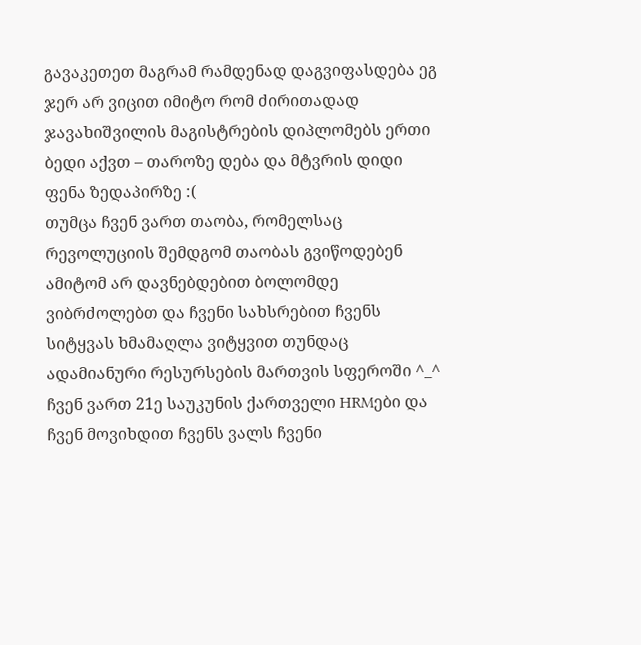გავაკეთეთ მაგრამ რამდენად დაგვიფასდება ეგ ჯერ არ ვიცით იმიტო რომ ძირითადად ჯავახიშვილის მაგისტრების დიპლომებს ერთი ბედი აქვთ – თაროზე დება და მტვრის დიდი ფენა ზედაპირზე :(
თუმცა ჩვენ ვართ თაობა, რომელსაც რევოლუციის შემდგომ თაობას გვიწოდებენ ამიტომ არ დავნებდებით ბოლომდე ვიბრძოლებთ და ჩვენი სახსრებით ჩვენს სიტყვას ხმამაღლა ვიტყვით თუნდაც ადამიანური რესურსების მართვის სფეროში ^_^
ჩვენ ვართ 21ე საუკუნის ქართველი HRMები და ჩვენ მოვიხდით ჩვენს ვალს ჩვენი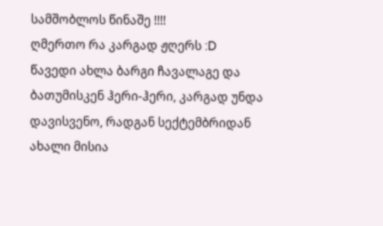სამშობლოს წინაშე !!!!
ღმერთო რა კარგად ჟღერს :D
წავედი ახლა ბარგი ჩავალაგე და ბათუმისკენ ჰერი-ჰერი, კარგად უნდა დავისვენო, რადგან სექტემბრიდან ახალი მისია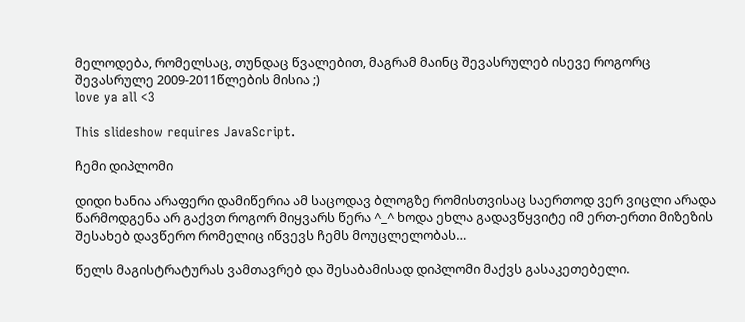მელოდება, რომელსაც, თუნდაც წვალებით, მაგრამ მაინც შევასრულებ ისევე როგორც შევასრულე 2009-2011წლების მისია ;)
love ya all <3

This slideshow requires JavaScript.

ჩემი დიპლომი

დიდი ხანია არაფერი დამიწერია ამ საცოდავ ბლოგზე რომისთვისაც საერთოდ ვერ ვიცლი არადა წარმოდგენა არ გაქვთ როგორ მიყვარს წერა ^_^ ხოდა ეხლა გადავწყვიტე იმ ერთ-ერთი მიზეზის შესახებ დავწერო რომელიც იწვევს ჩემს მოუცლელობას…

წელს მაგისტრატურას ვამთავრებ და შესაბამისად დიპლომი მაქვს გასაკეთებელი.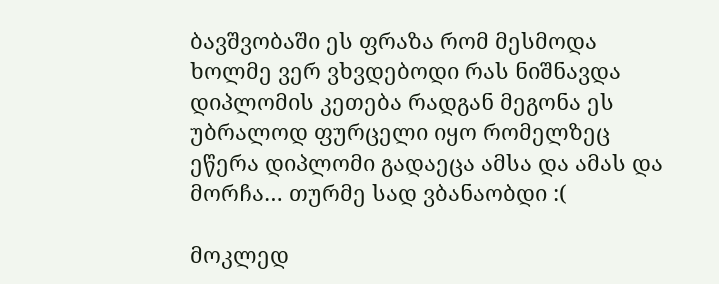ბავშვობაში ეს ფრაზა რომ მესმოდა ხოლმე ვერ ვხვდებოდი რას ნიშნავდა დიპლომის კეთება რადგან მეგონა ეს უბრალოდ ფურცელი იყო რომელზეც ეწერა დიპლომი გადაეცა ამსა და ამას და მორჩა… თურმე სად ვბანაობდი :(

მოკლედ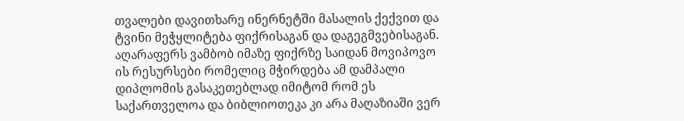თვალები დავითხარე ინერნეტში მასალის ქექვით და ტვინი მეჭყლიტება ფიქრისაგან და დაგეგმვებისაგან. აღარაფერს ვამბობ იმაზე ფიქრზე საიდან მოვიპოვო ის რესურსები რომელიც მჭირდება ამ დამპალი დიპლომის გასაკეთებლად იმიტომ რომ ეს საქართველოა და ბიბლიოთეკა კი არა მაღაზიაში ვერ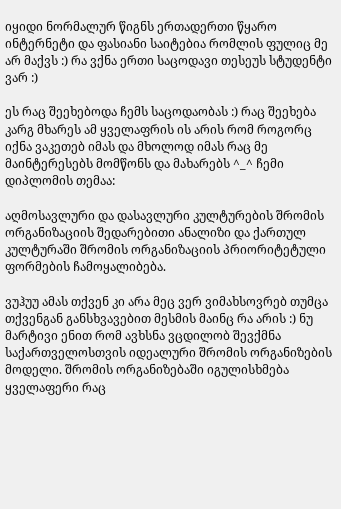იყიდი ნორმალურ წიგნს ერთადერთი წყარო ინტერნეტი და ფასიანი საიტებია რომლის ფულიც მე არ მაქვს :) რა ვქნა ერთი საცოდავი თესეუს სტუდენტი ვარ :)

ეს რაც შეეხებოდა ჩემს საცოდაობას :) რაც შეეხება კარგ მხარეს ამ ყველაფრის ის არის რომ როგორც იქნა ვაკეთებ იმას და მხოლოდ იმას რაც მე მაინტერესებს მომწონს და მახარებს ^_^ ჩემი დიპლომის თემაა:

აღმოსავლური და დასავლური კულტურების შრომის ორგანიზაციის შედარებითი ანალიზი და ქართულ კულტურაში შრომის ორგანიზაციის პრიორიტეტული ფორმების ჩამოყალიბება.

ვუჰუუ ამას თქვენ კი არა მეც ვერ ვიმახსოვრებ თუმცა თქვენგან განსხვავებით მესმის მაინც რა არის :) ნუ მარტივი ენით რომ ავხსნა ვცდილობ შევქმნა საქართველოსთვის იდეალური შრომის ორგანიზების მოდელი. შრომის ორგანიზებაში იგულისხმება ყველაფერი რაც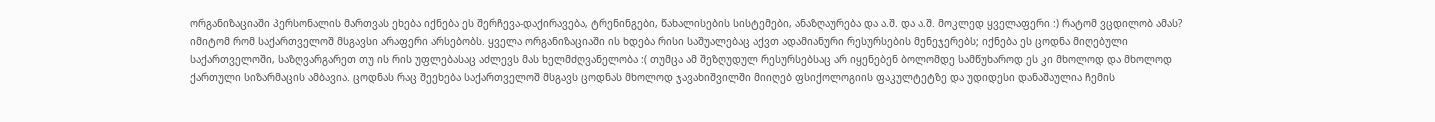ორგანიზაციაში პერსონალის მართვას ეხება იქნება ეს შერჩევა-დაქირავება, ტრენინგები, წახალისების სისტემები, ანაზღაურება და ა.შ. და ა.შ. მოკლედ ყველაფერი :) რატომ ვცდილობ ამას? იმიტომ რომ საქართველოშ მსგავსი არაფერი არსებობს. ყველა ორგანიზაციაში ის ხდება რისი საშუალებაც აქვთ ადამიანური რესურსების მენეჯერებს; იქნება ეს ცოდნა მიღებული საქართველოში, საზღვარგარეთ თუ ის რის უფლებასაც აძლევს მას ხელმძღვანელობა :( თუმცა ამ შეზღუდულ რესურსებსაც არ იყენებენ ბოლომდე სამწუხაროდ ეს კი მხოლოდ და მხოლოდ ქართული სიზარმაცის ამბავია. ცოდნას რაც შეეხება საქართველოშ მსგავს ცოდნას მხოლოდ ჯავახიშვილში მიიღებ ფსიქოლოგიის ფაკულტეტზე და უდიდესი დანაშაულია ჩემის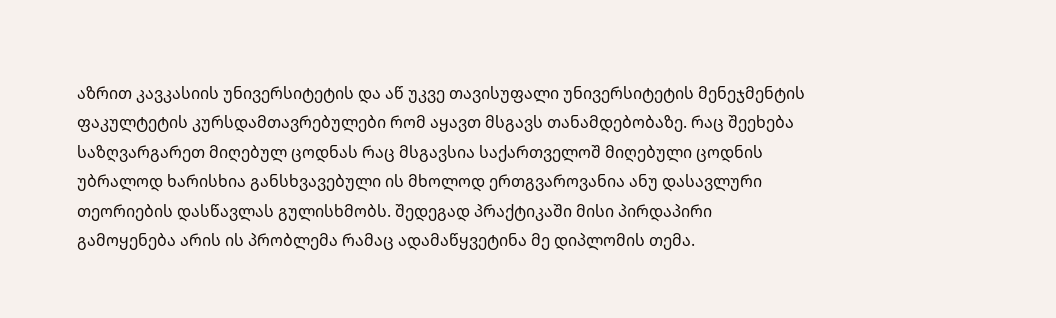აზრით კავკასიის უნივერსიტეტის და აწ უკვე თავისუფალი უნივერსიტეტის მენეჯმენტის ფაკულტეტის კურსდამთავრებულები რომ აყავთ მსგავს თანამდებობაზე. რაც შეეხება საზღვარგარეთ მიღებულ ცოდნას რაც მსგავსია საქართველოშ მიღებული ცოდნის უბრალოდ ხარისხია განსხვავებული ის მხოლოდ ერთგვაროვანია ანუ დასავლური თეორიების დასწავლას გულისხმობს. შედეგად პრაქტიკაში მისი პირდაპირი გამოყენება არის ის პრობლემა რამაც ადამაწყვეტინა მე დიპლომის თემა.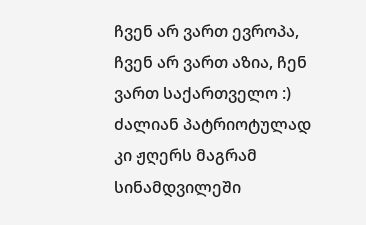ჩვენ არ ვართ ევროპა, ჩვენ არ ვართ აზია, ჩენ ვართ საქართველო :) ძალიან პატრიოტულად კი ჟღერს მაგრამ სინამდვილეში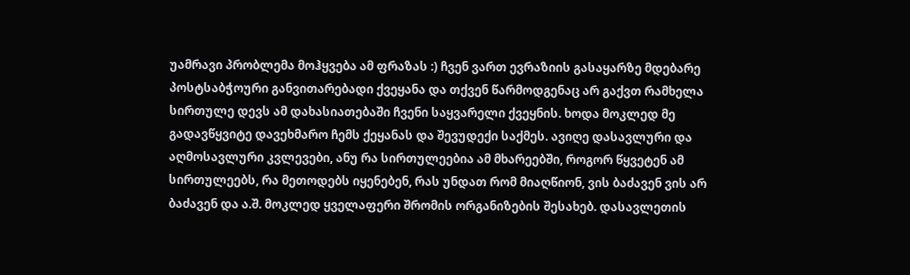უამრავი პრობლემა მოჰყვება ამ ფრაზას :) ჩვენ ვართ ევრაზიის გასაყარზე მდებარე პოსტსაბჭოური განვითარებადი ქვეყანა და თქვენ წარმოდგენაც არ გაქვთ რამხელა სირთულე დევს ამ დახასიათებაში ჩვენი საყვარელი ქვეყნის. ხოდა მოკლედ მე გადავწყვიტე დავეხმარო ჩემს ქეყანას და შევუდექი საქმეს. ავიღე დასავლური და აღმოსავლური კვლევები, ანუ რა სირთულეებია ამ მხარეებში, როგორ წყვეტენ ამ სირთულეებს, რა მეთოდებს იყენებენ, რას უნდათ რომ მიაღწიონ, ვის ბაძავენ ვის არ ბაძავენ და ა.შ. მოკლედ ყველაფერი შრომის ორგანიზების შესახებ. დასავლეთის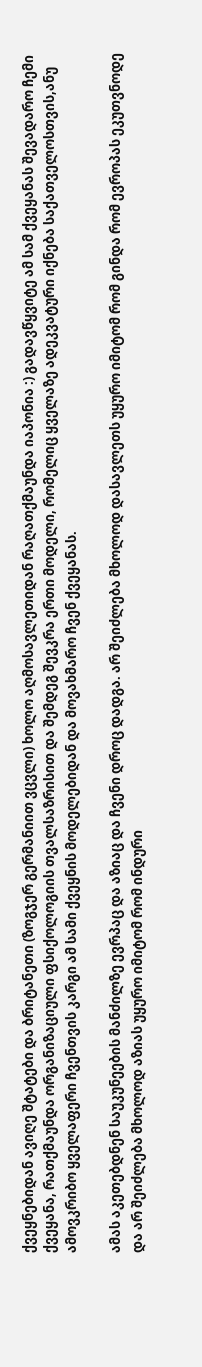ქვეყნებიდან ავიღე შტატები და ბრიტანეთი (ზოგჯერ გერმანიით ვცვლი) ხოლო აღმოსავლეთიდან რაღათქმაუნდა იაპონია :) გადავწყვიტე ამ სამ ქვეყანას შევადარო ჩემი ქვეყანა, რათქმაუნდა ორგანიზაციული ფსიქოლოგიის თვალსაზრისით და შემდეგ შევკრა ერთი მოდელი, რომელიც ყველაზე ადეკვატური იქნება საქათველოსთვის,ანუ ამოვკრიბო ყველაფერი ჩვენთვის კარგი ამ სამი ქვეყნის მოდელებიდან და მოვახმარო ჩვენ ქვეყანას.

ამას აკეთებდნენ საუკუნეების მანძილზე ევრპაც და აზიაც და ჩვენი დროც დადგა. არ შეიძლება მხოლოდ დასავლეთს უყურო იმიტომ რომ გინდა რომ ევროპას ეკუთვნოდე და არ შეიძლება მხოლოდ აზიას უყურო იმიტომ რომ ინდური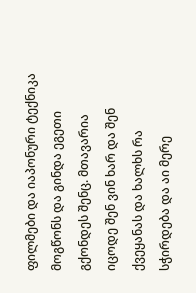ფილმები და იაპონური ტექნიკა მოგწონს და გინდა ეგეთი გქონდეს შენც. მთავარია იცოდე შენ ვინ ხარ და შენ ქვეყანას და ხალხს რა სჭირდება და აი მერე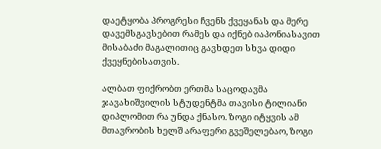დაეტყობა პროგრესი ჩვენს ქვეყანას და მერე დავემსგავსებით რამეს და იქნებ იაპონიასავით მისაბაძი მაგალითიც გავხდეთ სხვა დიდი ქვეყნებისათვის.

ალბათ ფიქრობთ ერთმა საცოდავმა ჯავახიშვილის სტუდენტმა თავისი ტილიანი დიპლომით რა უნდა ქნასო. ზოგი იტყვის ამ მთავრობის ხელშ არაფერი გვეშელებაო, ზოგი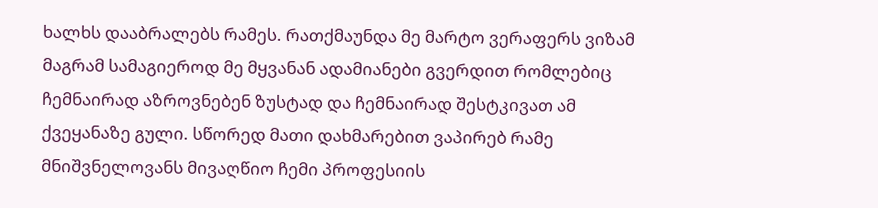ხალხს დააბრალებს რამეს. რათქმაუნდა მე მარტო ვერაფერს ვიზამ მაგრამ სამაგიეროდ მე მყვანან ადამიანები გვერდით რომლებიც ჩემნაირად აზროვნებენ ზუსტად და ჩემნაირად შესტკივათ ამ ქვეყანაზე გული. სწორედ მათი დახმარებით ვაპირებ რამე მნიშვნელოვანს მივაღწიო ჩემი პროფესიის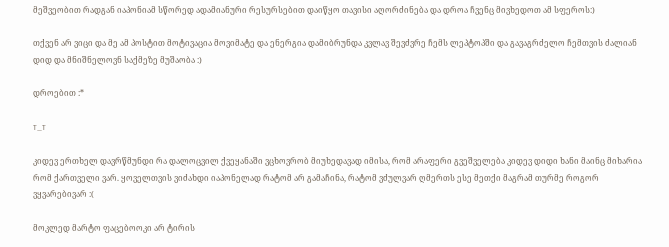მეშვეობით რადგან იაპონიამ სწორედ ადამიანური რესურსებით დაიწყო თავისი აღორძინება და დროა ჩვენც მივხედოთ ამ სფეროს:)

თქვენ არ ვიცი და მე ამ პოსტით მოტივაცია მოვიმატე და ენერგია დამიბრუნდა კვლავ შევძვრე ჩემს ლეპტოპში და გავაგრძელო ჩემთვის ძალიან დიდ და მნიშნელოვნ საქმეზე მუშაობა :)

დროებით :*

T_T

კიდევ ერთხელ დავრწმუნდი რა დალოცვილ ქვეყანაში ვცხოვრობ მიუხედავად იმისა, რომ არაფერი გვეშველება კიდევ დიდი ხანი მაინც მიხარია რომ ქართველი ვარ. ყოველთვის ვიძახდი იაპონელად რატომ არ გამაჩინა, რატომ ვძულვარ ღმერთს ესე მეთქი მაგრამ თურმე როგორ ვყვარებივარ :(

მოკლედ მარტო ფაცებოოკი არ ტირის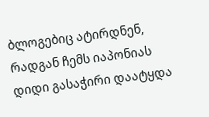ბლოგებიც ატირდნენ, რადგან ჩემს იაპონიას დიდი გასაჭირი დაატყდა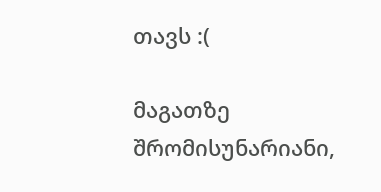თავს :(

მაგათზე შრომისუნარიანი,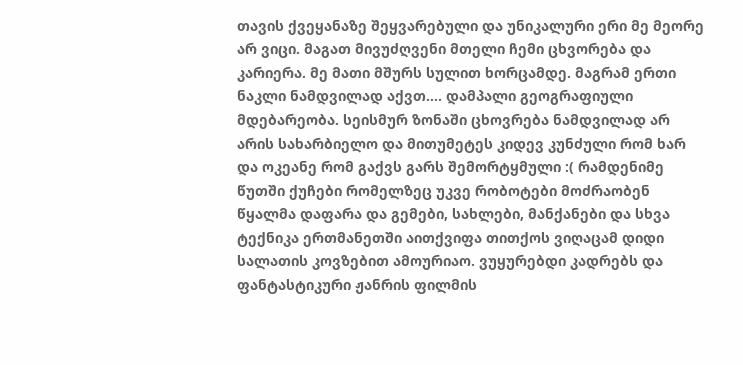თავის ქვეყანაზე შეყვარებული და უნიკალური ერი მე მეორე არ ვიცი. მაგათ მივუძღვენი მთელი ჩემი ცხვორება და კარიერა. მე მათი მშურს სულით ხორცამდე. მაგრამ ერთი ნაკლი ნამდვილად აქვთ…. დამპალი გეოგრაფიული მდებარეობა. სეისმურ ზონაში ცხოვრება ნამდვილად არ არის სახარბიელო და მითუმეტეს კიდევ კუნძული რომ ხარ და ოკეანე რომ გაქვს გარს შემორტყმული :( რამდენიმე წუთში ქუჩები რომელზეც უკვე რობოტები მოძრაობენ წყალმა დაფარა და გემები, სახლები, მანქანები და სხვა ტექნიკა ერთმანეთში აითქვიფა თითქოს ვიღაცამ დიდი სალათის კოვზებით ამოურიაო. ვუყურებდი კადრებს და ფანტასტიკური ჟანრის ფილმის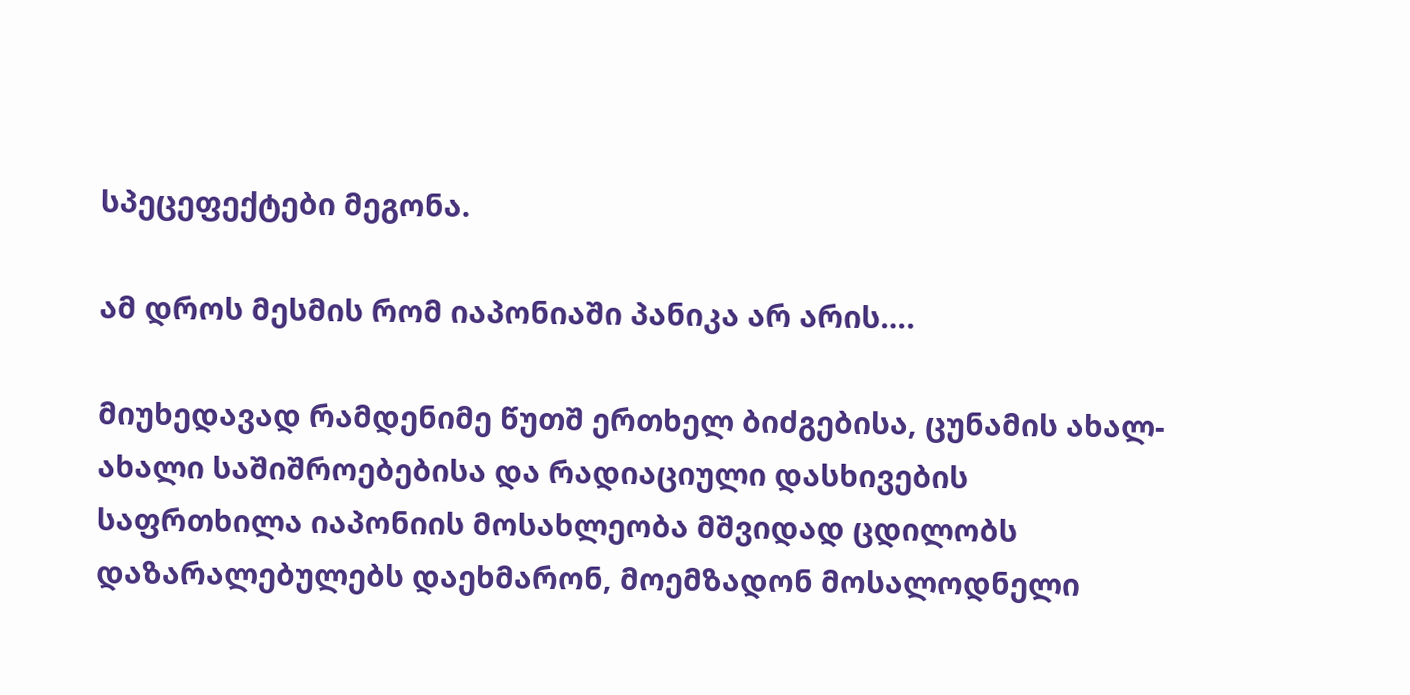სპეცეფექტები მეგონა.

ამ დროს მესმის რომ იაპონიაში პანიკა არ არის….

მიუხედავად რამდენიმე წუთშ ერთხელ ბიძგებისა, ცუნამის ახალ-ახალი საშიშროებებისა და რადიაციული დასხივების საფრთხილა იაპონიის მოსახლეობა მშვიდად ცდილობს დაზარალებულებს დაეხმარონ, მოემზადონ მოსალოდნელი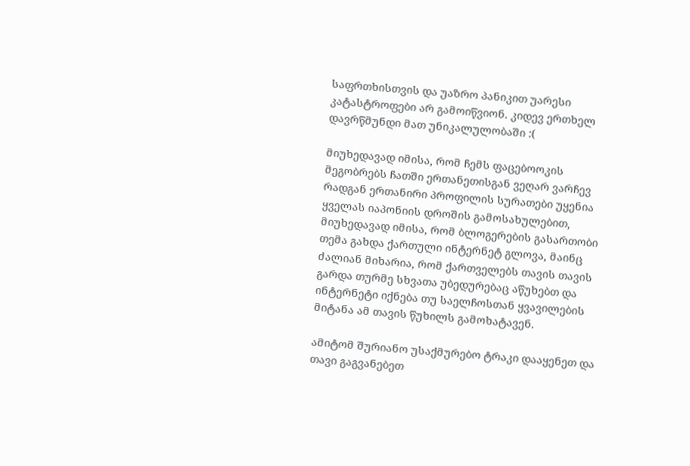საფრთხისთვის და უაზრო პანიკით უარესი კატასტროფები არ გამოიწვიონ. კიდევ ერთხელ დავრწმუნდი მათ უნიკალულობაში :(

მიუხედავად იმისა, რომ ჩემს ფაცებოოკის მეგობრებს ჩათში ერთანეთისგან ვეღარ ვარჩევ რადგან ერთანირი პროფილის სურათები უყენია ყველას იაპონიის დროშის გამოსახულებით, მიუხედავად იმისა, რომ ბლოგერების გასართობი თემა გახდა ქართული ინტერნეტ გლოვა, მაინც ძალიან მიხარია, რომ ქართველებს თავის თავის გარდა თურმე სხვათა უბედურებაც აწუხებთ და ინტერნეტი იქნება თუ საელჩოსთან ყვავილების მიტანა ამ თავის წუხილს გამოხატავენ.

ამიტომ შურიანო უსაქმურებო ტრაკი დააყენეთ და თავი გაგვანებეთ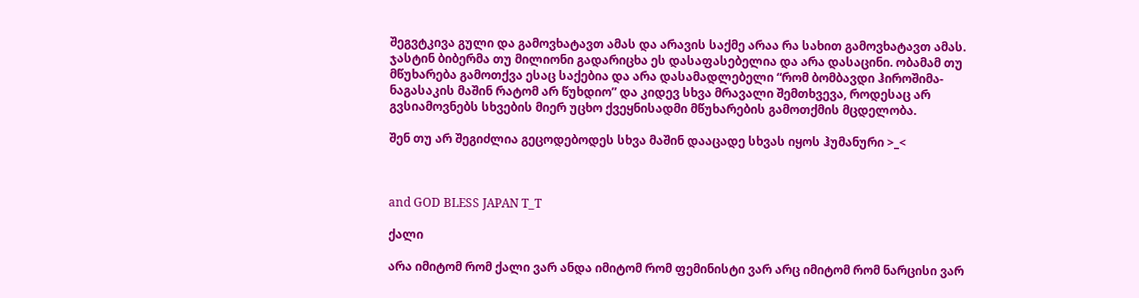შეგვტკივა გული და გამოვხატავთ ამას და არავის საქმე არაა რა სახით გამოვხატავთ ამას. ჯასტინ ბიბერმა თუ მილიონი გადარიცხა ეს დასაფასებელია და არა დასაცინი. ობამამ თუ მწუხარება გამოთქვა ესაც საქებია და არა დასამადლებელი “რომ ბომბავდი ჰიროშიმა-ნაგასაკის მაშინ რატომ არ წუხდიო” და კიდევ სხვა მრავალი შემთხვევა, როდესაც არ გვსიამოვნებს სხვების მიერ უცხო ქვეყნისადმი მწუხარების გამოთქმის მცდელობა.

შენ თუ არ შეგიძლია გეცოდებოდეს სხვა მაშინ დააცადე სხვას იყოს ჰუმანური >_<



and GOD BLESS JAPAN T_T

ქალი

არა იმიტომ რომ ქალი ვარ ანდა იმიტომ რომ ფემინისტი ვარ არც იმიტომ რომ ნარცისი ვარ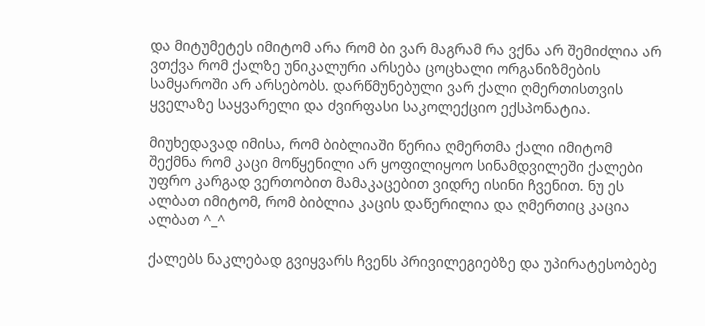და მიტუმეტეს იმიტომ არა რომ ბი ვარ მაგრამ რა ვქნა არ შემიძლია არ ვთქვა რომ ქალზე უნიკალური არსება ცოცხალი ორგანიზმების სამყაროში არ არსებობს. დარწმუნებული ვარ ქალი ღმერთისთვის ყველაზე საყვარელი და ძვირფასი საკოლექციო ექსპონატია.

მიუხედავად იმისა, რომ ბიბლიაში წერია ღმერთმა ქალი იმიტომ შექმნა რომ კაცი მოწყენილი არ ყოფილიყოო სინამდვილეში ქალები უფრო კარგად ვერთობით მამაკაცებით ვიდრე ისინი ჩვენით. ნუ ეს ალბათ იმიტომ, რომ ბიბლია კაცის დაწერილია და ღმერთიც კაცია ალბათ ^_^

ქალებს ნაკლებად გვიყვარს ჩვენს პრივილეგიებზე და უპირატესობებე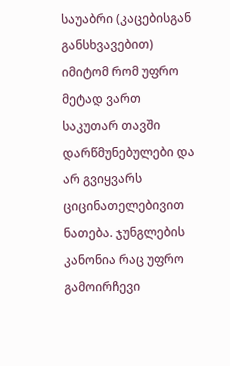საუაბრი (კაცებისგან განსხვავებით) იმიტომ რომ უფრო მეტად ვართ საკუთარ თავში დარწმუნებულები და არ გვიყვარს ციცინათელებივით ნათება. ჯუნგლების კანონია რაც უფრო გამოირჩევი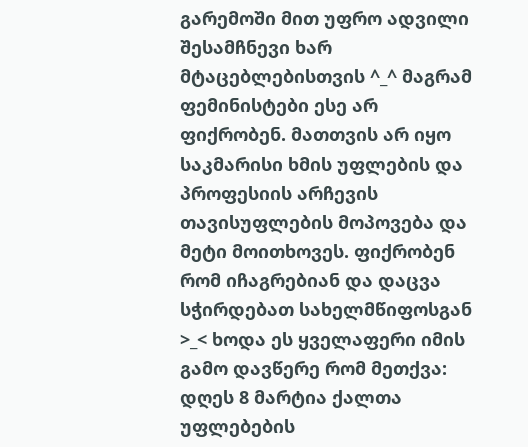გარემოში მით უფრო ადვილი შესამჩნევი ხარ მტაცებლებისთვის ^_^ მაგრამ ფემინისტები ესე არ ფიქრობენ. მათთვის არ იყო საკმარისი ხმის უფლების და პროფესიის არჩევის თავისუფლების მოპოვება და მეტი მოითხოვეს. ფიქრობენ რომ იჩაგრებიან და დაცვა სჭირდებათ სახელმწიფოსგან >_< ხოდა ეს ყველაფერი იმის გამო დავწერე რომ მეთქვა: დღეს 8 მარტია ქალთა უფლებების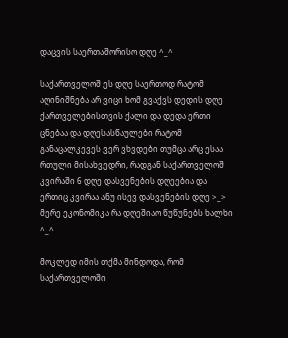დაცვის საერთაშორისო დღე ^_^

საქართველოშ ეს დღე საერთოდ რატომ აღინიშნება არ ვიცი ხომ გვაქვს დედის დღე ქართველებისთვის ქალი და დედა ერთი ცნებაა და დღესასწაულები რატომ განაცალკევეს ვერ ვხვდები თუმცა არც ესაა რთული მისახვედრი, რადგან საქართველოშ კვირაში 6 დღე დასვენების დღეებია და ერთიც კვირაა ანუ ისევ დასვენების დღე >_> მერე ეკონომიკა რა დღეშიაო წუწუნებს ხალხი ^_^

მოკლედ იმის თქმა მინდოდა, რომ საქართველოში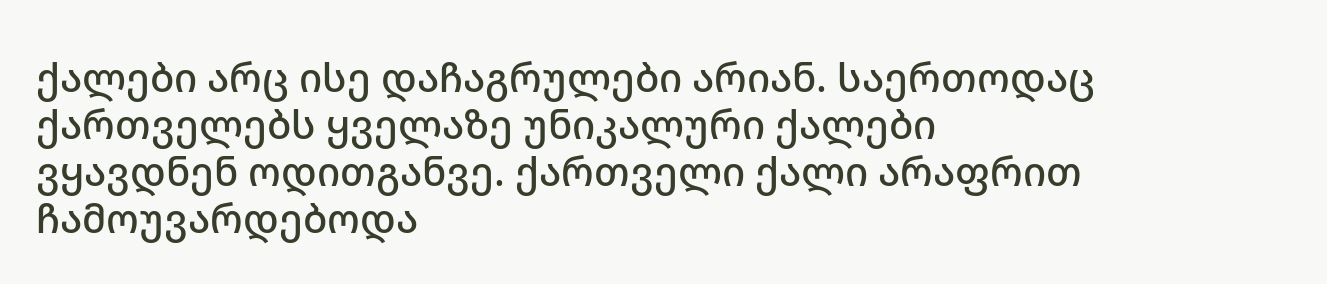ქალები არც ისე დაჩაგრულები არიან. საერთოდაც ქართველებს ყველაზე უნიკალური ქალები ვყავდნენ ოდითგანვე. ქართველი ქალი არაფრით ჩამოუვარდებოდა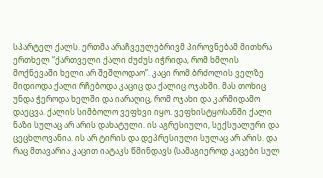სპარტელ ქალს. ერთმა არაჩვეულებრივმ პიროვნებამ მითხრა ერთხელ “ქართველი ქალი ძუძუს იჭრიდა, რომ ხმლის მოქნევაში ხელი არ შეშლოდაო”. კაცი რომ ბრძოლის ველზე მიდიოდა ქალი რჩებოდა კაციც და ქალიც ოჯახში. მას თოხიც უნდა ჭეროდა ხელში და იარაღიც, რომ ოჯახი და კარმიდამო დაეცვა. ქალის სიმბოლო ვეფხვი იყო. ვეფხისტყოსანში ქალი ნაზი სულაც არ არის დახატული. ის აგრესიული, სექსუალური და ცეცხლოვანია. ის არ ტირის და დეპრესიული სულაც არ არის. და რაც მთავარია კაცით იატაკს წმინდავს (სამაგიეროდ კაცები სულ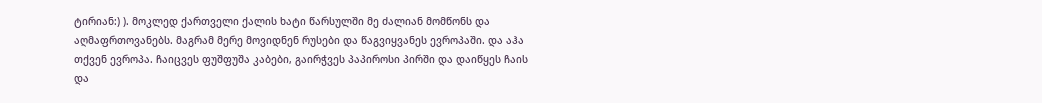ტირიან:) ). მოკლედ ქართველი ქალის ხატი წარსულში მე ძალიან მომწონს და აღმაფრთოვანებს. მაგრამ მერე მოვიდნენ რუსები და წაგვიყვანეს ევროპაში. და აჰა თქვენ ევროპა. ჩაიცვეს ფუშფუშა კაბები, გაირჭვეს პაპიროსი პირში და დაიწყეს ჩაის და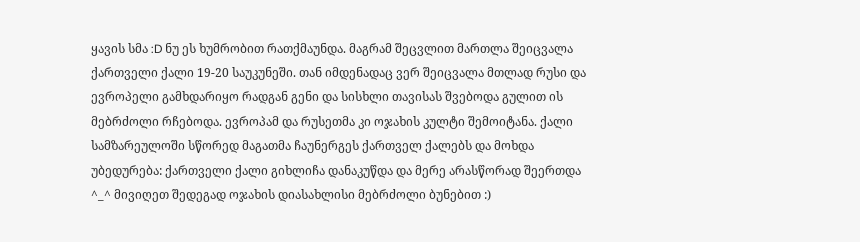ყავის სმა :D ნუ ეს ხუმრობით რათქმაუნდა. მაგრამ შეცვლით მართლა შეიცვალა ქართველი ქალი 19-20 საუკუნეში. თან იმდენადაც ვერ შეიცვალა მთლად რუსი და ევროპელი გამხდარიყო რადგან გენი და სისხლი თავისას შვებოდა გულით ის მებრძოლი რჩებოდა. ევროპამ და რუსეთმა კი ოჯახის კულტი შემოიტანა. ქალი სამზარეულოში სწორედ მაგათმა ჩაუნერგეს ქართველ ქალებს და მოხდა უბედურება: ქართველი ქალი გიხლიჩა დანაკუწდა და მერე არასწორად შეერთდა ^_^ მივიღეთ შედეგად ოჯახის დიასახლისი მებრძოლი ბუნებით :)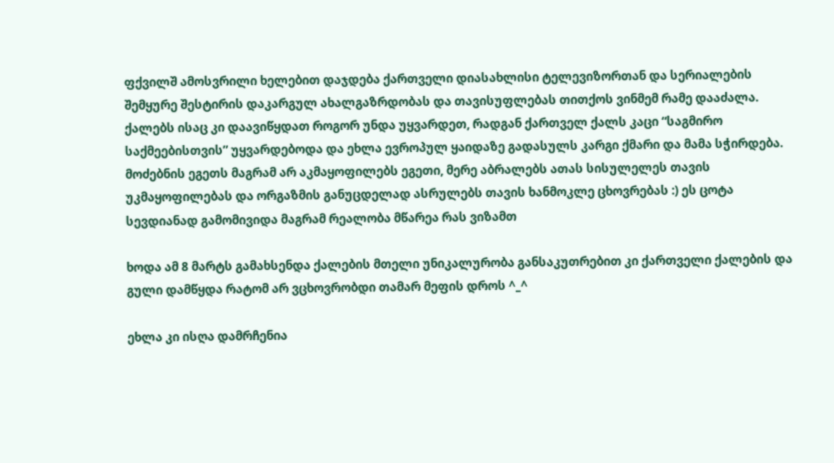ფქვილშ ამოსვრილი ხელებით დაჯდება ქართველი დიასახლისი ტელევიზორთან და სერიალების შემყურე შესტირის დაკარგულ ახალგაზრდობას და თავისუფლებას თითქოს ვინმემ რამე დააძალა. ქალებს ისაც კი დაავიწყდათ როგორ უნდა უყვარდეთ, რადგან ქართველ ქალს კაცი “საგმირო საქმეებისთვის” უყვარდებოდა და ეხლა ევროპულ ყაიდაზე გადასულს კარგი ქმარი და მამა სჭირდება. მოძებნის ეგეთს მაგრამ არ აკმაყოფილებს ეგეთი, მერე აბრალებს ათას სისულელეს თავის უკმაყოფილებას და ორგაზმის განუცდელად ასრულებს თავის ხანმოკლე ცხოვრებას :) ეს ცოტა სევდიანად გამომივიდა მაგრამ რეალობა მწარეა რას ვიზამთ

ხოდა ამ 8 მარტს გამახსენდა ქალების მთელი უნიკალურობა განსაკუთრებით კი ქართველი ქალების და გული დამწყდა რატომ არ ვცხოვრობდი თამარ მეფის დროს ^_^

ეხლა კი ისღა დამრჩენია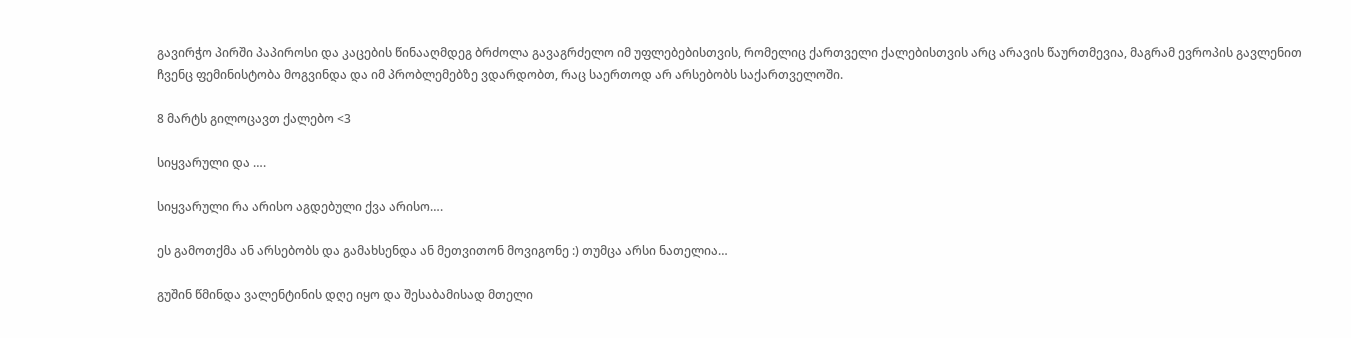გავირჭო პირში პაპიროსი და კაცების წინააღმდეგ ბრძოლა გავაგრძელო იმ უფლებებისთვის, რომელიც ქართველი ქალებისთვის არც არავის წაურთმევია, მაგრამ ევროპის გავლენით ჩვენც ფემინისტობა მოგვინდა და იმ პრობლემებზე ვდარდობთ, რაც საერთოდ არ არსებობს საქართველოში.

8 მარტს გილოცავთ ქალებო <3

სიყვარული და ….

სიყვარული რა არისო აგდებული ქვა არისო….

ეს გამოთქმა ან არსებობს და გამახსენდა ან მეთვითონ მოვიგონე :) თუმცა არსი ნათელია…

გუშინ წმინდა ვალენტინის დღე იყო და შესაბამისად მთელი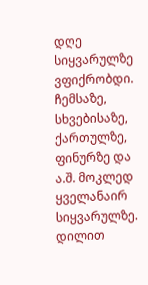დღე სიყვარულზე ვფიქრობდი. ჩემსაზე, სხვებისაზე, ქართულზე, ფინურზე და ა.შ. მოკლედ ყველანაირ სიყვარულზე. დილით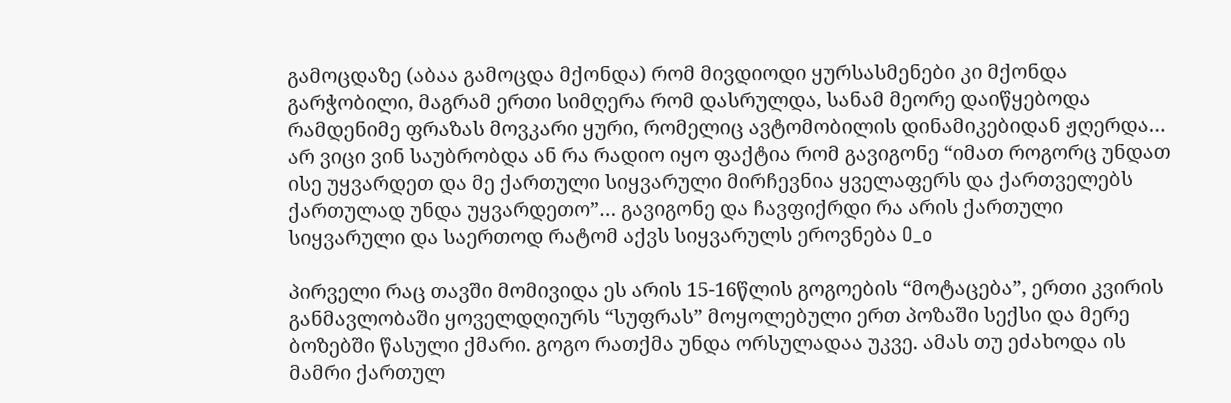გამოცდაზე (აბაა გამოცდა მქონდა) რომ მივდიოდი ყურსასმენები კი მქონდა გარჭობილი, მაგრამ ერთი სიმღერა რომ დასრულდა, სანამ მეორე დაიწყებოდა რამდენიმე ფრაზას მოვკარი ყური, რომელიც ავტომობილის დინამიკებიდან ჟღერდა… არ ვიცი ვინ საუბრობდა ან რა რადიო იყო ფაქტია რომ გავიგონე “იმათ როგორც უნდათ ისე უყვარდეთ და მე ქართული სიყვარული მირჩევნია ყველაფერს და ქართველებს ქართულად უნდა უყვარდეთო”… გავიგონე და ჩავფიქრდი რა არის ქართული სიყვარული და საერთოდ რატომ აქვს სიყვარულს ეროვნება O_o

პირველი რაც თავში მომივიდა ეს არის 15-16წლის გოგოების “მოტაცება”, ერთი კვირის განმავლობაში ყოველდღიურს “სუფრას” მოყოლებული ერთ პოზაში სექსი და მერე ბოზებში წასული ქმარი. გოგო რათქმა უნდა ორსულადაა უკვე. ამას თუ ეძახოდა ის მამრი ქართულ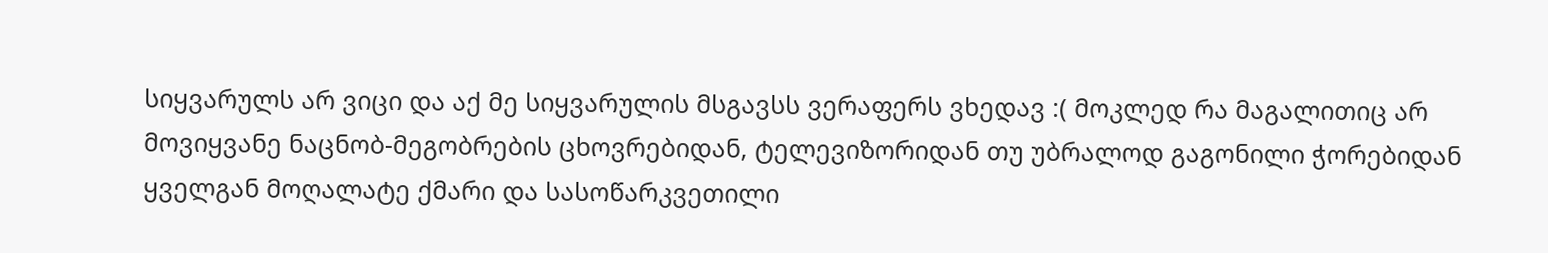სიყვარულს არ ვიცი და აქ მე სიყვარულის მსგავსს ვერაფერს ვხედავ :( მოკლედ რა მაგალითიც არ მოვიყვანე ნაცნობ-მეგობრების ცხოვრებიდან, ტელევიზორიდან თუ უბრალოდ გაგონილი ჭორებიდან ყველგან მოღალატე ქმარი და სასოწარკვეთილი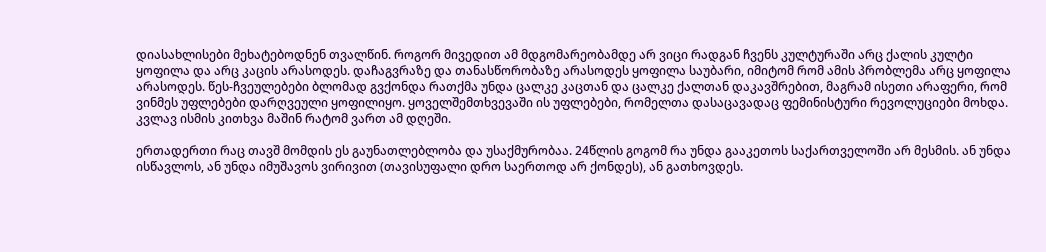დიასახლისები მეხატებოდნენ თვალწინ. როგორ მივედით ამ მდგომარეობამდე არ ვიცი რადგან ჩვენს კულტურაში არც ქალის კულტი ყოფილა და არც კაცის არასოდეს. დაჩაგვრაზე და თანასწორობაზე არასოდეს ყოფილა საუბარი, იმიტომ რომ ამის პრობლემა არც ყოფილა არასოდეს. წეს-ჩვეულებები ბლომად გვქონდა რათქმა უნდა ცალკე კაცთან და ცალკე ქალთან დაკავშრებით, მაგრამ ისეთი არაფერი, რომ ვინმეს უფლებები დარღვეული ყოფილიყო. ყოველშემთხვევაში ის უფლებები, რომელთა დასაცავადაც ფემინისტური რევოლუციები მოხდა. კვლავ ისმის კითხვა მაშინ რატომ ვართ ამ დღეში.

ერთადერთი რაც თავშ მომდის ეს გაუნათლებლობა და უსაქმურობაა. 24წლის გოგომ რა უნდა გააკეთოს საქართველოში არ მესმის. ან უნდა ისწავლოს, ან უნდა იმუშავოს ვირივით (თავისუფალი დრო საერთოდ არ ქონდეს), ან გათხოვდეს.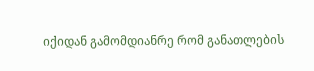იქიდან გამომდიანრე რომ განათლების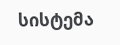სისტემა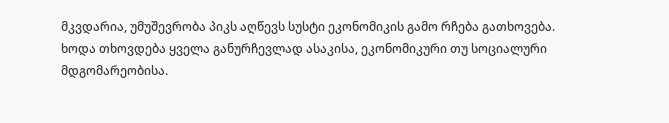მკვდარია, უმუშევრობა პიკს აღწევს სუსტი ეკონომიკის გამო რჩება გათხოვება. ხოდა თხოვდება ყველა განურჩევლად ასაკისა, ეკონომიკური თუ სოციალური მდგომარეობისა.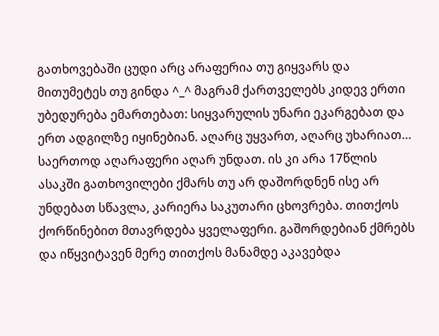გათხოვებაში ცუდი არც არაფერია თუ გიყვარს და მითუმეტეს თუ გინდა ^_^ მაგრამ ქართველებს კიდევ ერთი უბედურება ემართებათ: სიყვარულის უნარი ეკარგებათ და ერთ ადგილზე იყინებიან. აღარც უყვართ, აღარც უხარიათ… საერთოდ აღარაფერი აღარ უნდათ. ის კი არა 17წლის ასაკში გათხოვილები ქმარს თუ არ დაშორდნენ ისე არ უნდებათ სწავლა, კარიერა საკუთარი ცხოვრება. თითქოს ქორწინებით მთავრდება ყველაფერი. გაშორდებიან ქმრებს და იწყვიტავენ მერე თითქოს მანამდე აკავებდა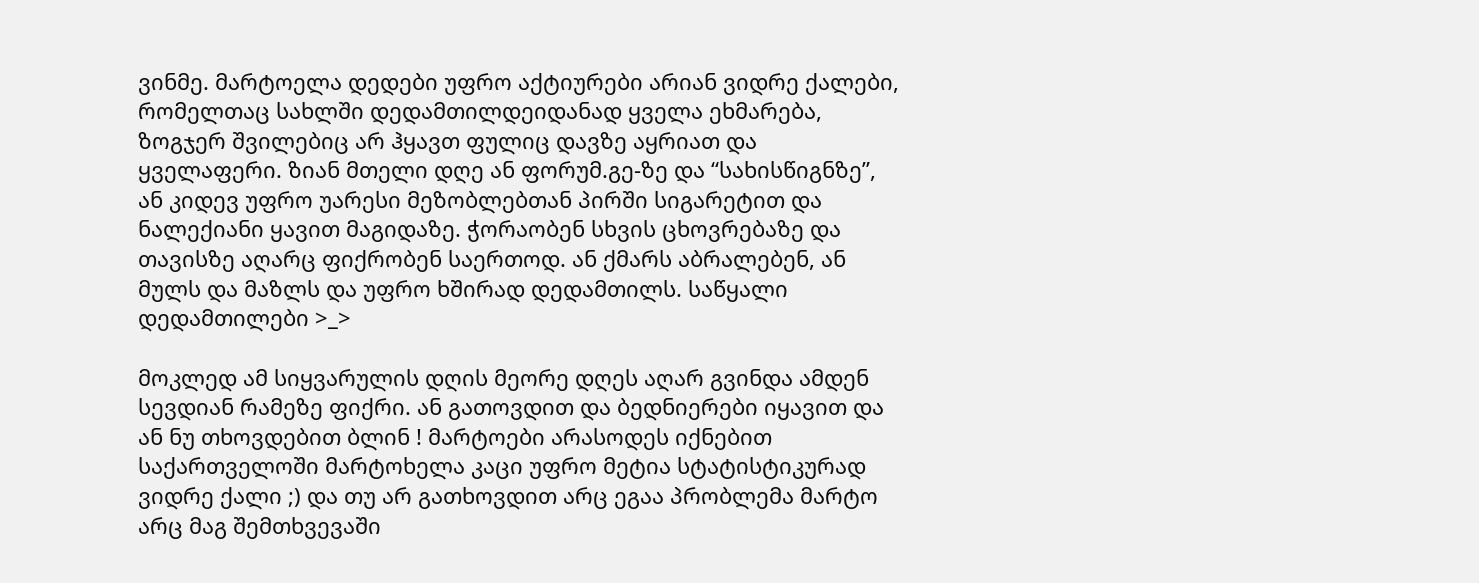ვინმე. მარტოელა დედები უფრო აქტიურები არიან ვიდრე ქალები, რომელთაც სახლში დედამთილდეიდანად ყველა ეხმარება, ზოგჯერ შვილებიც არ ჰყავთ ფულიც დავზე აყრიათ და ყველაფერი. ზიან მთელი დღე ან ფორუმ.გე-ზე და “სახისწიგნზე”, ან კიდევ უფრო უარესი მეზობლებთან პირში სიგარეტით და ნალექიანი ყავით მაგიდაზე. ჭორაობენ სხვის ცხოვრებაზე და თავისზე აღარც ფიქრობენ საერთოდ. ან ქმარს აბრალებენ, ან მულს და მაზლს და უფრო ხშირად დედამთილს. საწყალი დედამთილები >_>

მოკლედ ამ სიყვარულის დღის მეორე დღეს აღარ გვინდა ამდენ სევდიან რამეზე ფიქრი. ან გათოვდით და ბედნიერები იყავით და ან ნუ თხოვდებით ბლინ ! მარტოები არასოდეს იქნებით საქართველოში მარტოხელა კაცი უფრო მეტია სტატისტიკურად ვიდრე ქალი ;) და თუ არ გათხოვდით არც ეგაა პრობლემა მარტო არც მაგ შემთხვევაში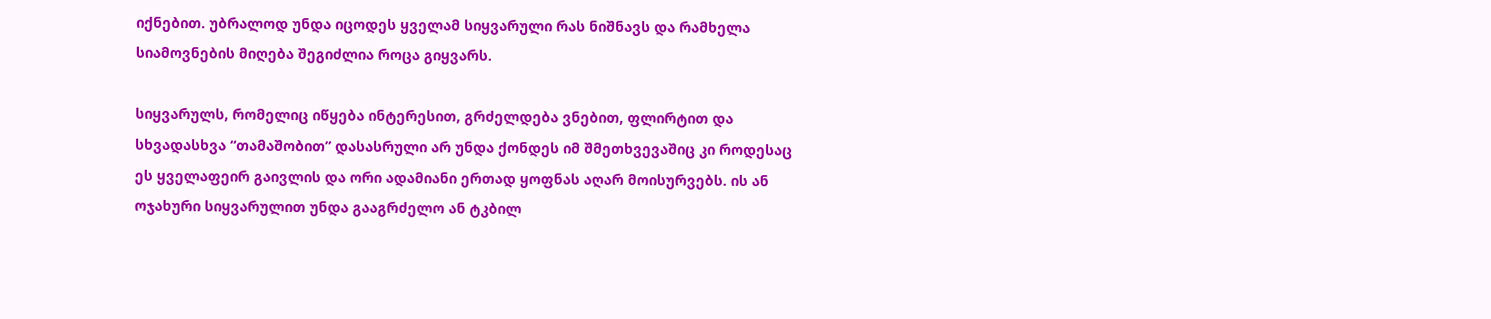იქნებით. უბრალოდ უნდა იცოდეს ყველამ სიყვარული რას ნიშნავს და რამხელა სიამოვნების მიღება შეგიძლია როცა გიყვარს.

სიყვარულს, რომელიც იწყება ინტერესით, გრძელდება ვნებით, ფლირტით და სხვადასხვა “თამაშობით” დასასრული არ უნდა ქონდეს იმ შმეთხვევაშიც კი როდესაც ეს ყველაფეირ გაივლის და ორი ადამიანი ერთად ყოფნას აღარ მოისურვებს. ის ან ოჯახური სიყვარულით უნდა გააგრძელო ან ტკბილ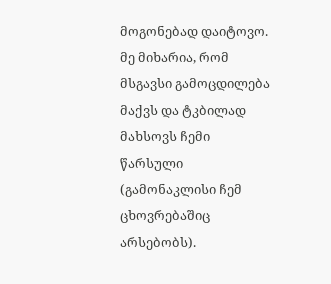მოგონებად დაიტოვო. მე მიხარია, რომ მსგავსი გამოცდილება მაქვს და ტკბილად მახსოვს ჩემი წარსული (გამონაკლისი ჩემ ცხოვრებაშიც არსებობს).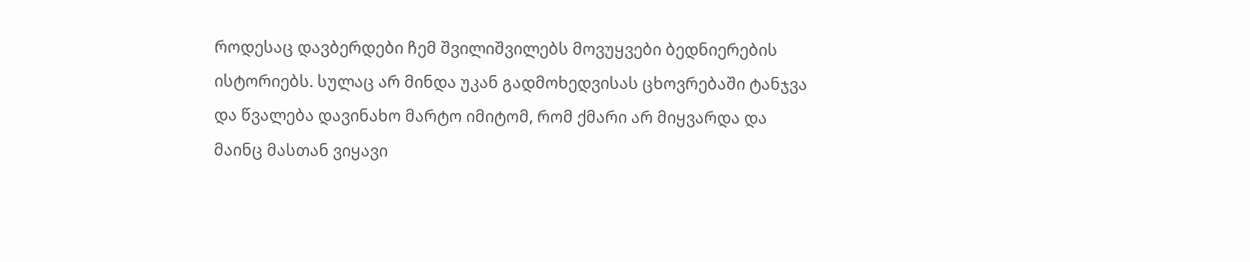როდესაც დავბერდები ჩემ შვილიშვილებს მოვუყვები ბედნიერების ისტორიებს. სულაც არ მინდა უკან გადმოხედვისას ცხოვრებაში ტანჯვა და წვალება დავინახო მარტო იმიტომ, რომ ქმარი არ მიყვარდა და მაინც მასთან ვიყავი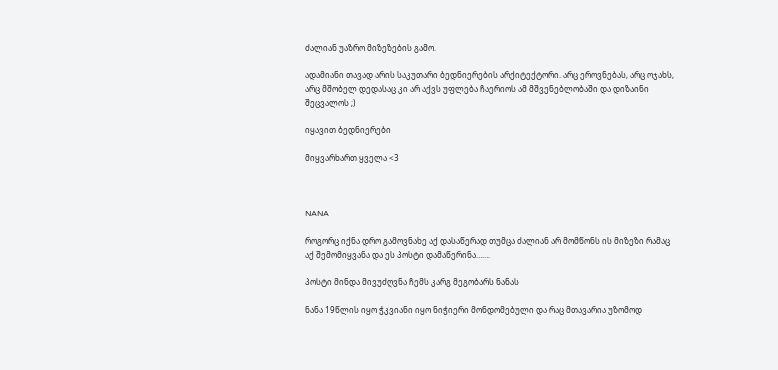ძალიან უაზრო მიზეზების გამო.

ადამიანი თავად არის საკუთარი ბედნიერების არქიტექტორი. არც ეროვნებას, არც ოჯახს, არც მშობელ დედასაც კი არ აქვს უფლება ჩაერიოს ამ მშვენებლობაში და დიზაინი შეცვალოს ;)

იყავით ბედნიერები

მიყვარხართ ყველა <3



NANA

როგორც იქნა დრო გამოვნახე აქ დასაწერად თუმცა ძალიან არ მომწონს ის მიზეზი რამაც აქ შემომიყვანა და ეს პოსტი დამაწერინა…….

პოსტი მინდა მივუძღვნა ჩემს კარგ მეგობარს ნანას

ნანა 19წლის იყო ჭკვიანი იყო ნიჭიერი მონდომებული და რაც მთავარია უზომოდ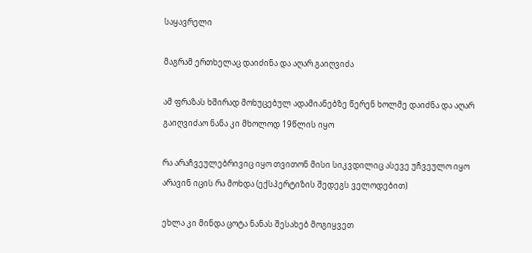საყავრელი

მაგრამ ერთხელაც დაიძინა და აღარ გაიღვიძა

ამ ფრაზას ხშირად მოხუცებულ ადამიანებზე წერენ ხოლმე დაიძნა და აღარ გაიღვიძაო ნანა კი მხოლოდ 19წლის იყო

რა არაჩვეულებრივიც იყო თვითონ მისი სიკვდილიც ასევე უჩვეულო იყო არავინ იცის რა მოხდა (ექსპერტიზის შედეგს ველოდებით)

ეხლა კი მინდა ცოტა ნანას შესახებ მოგიყვეთ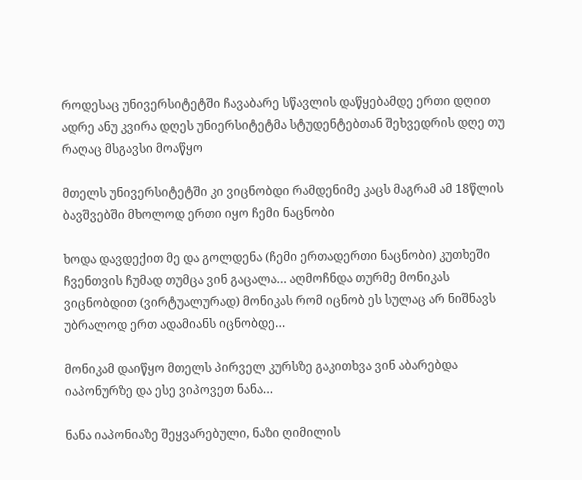როდესაც უნივერსიტეტში ჩავაბარე სწავლის დაწყებამდე ერთი დღით ადრე ანუ კვირა დღეს უნიერსიტეტმა სტუდენტებთან შეხვედრის დღე თუ რაღაც მსგავსი მოაწყო

მთელს უნივერსიტეტში კი ვიცნობდი რამდენიმე კაცს მაგრამ ამ 18წლის ბავშვებში მხოლოდ ერთი იყო ჩემი ნაცნობი

ხოდა დავდექით მე და გოლდენა (ჩემი ერთადერთი ნაცნობი) კუთხეში ჩვენთვის ჩუმად თუმცა ვინ გაცალა… აღმოჩნდა თურმე მონიკას ვიცნობდით (ვირტუალურად) მონიკას რომ იცნობ ეს სულაც არ ნიშნავს უბრალოდ ერთ ადამიანს იცნობდე…

მონიკამ დაიწყო მთელს პირველ კურსზე გაკითხვა ვინ აბარებდა იაპონურზე და ესე ვიპოვეთ ნანა…

ნანა იაპონიაზე შეყვარებული, ნაზი ღიმილის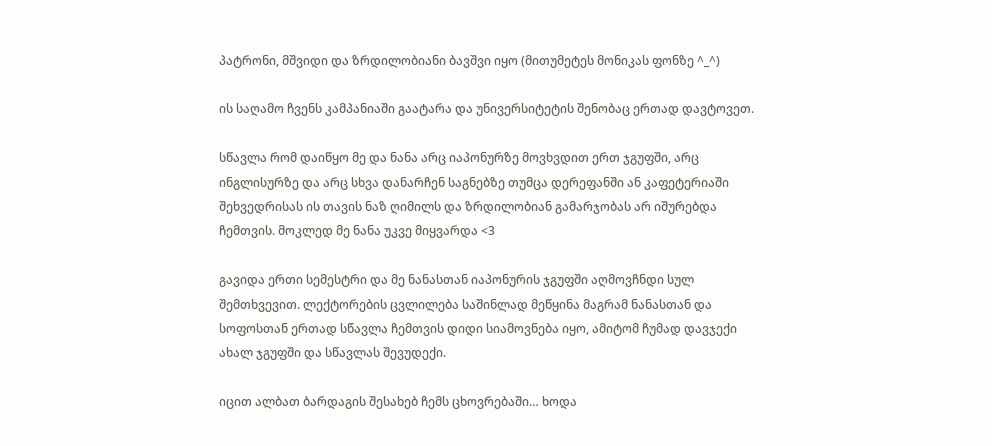პატრონი, მშვიდი და ზრდილობიანი ბავშვი იყო (მითუმეტეს მონიკას ფონზე ^_^)

ის საღამო ჩვენს კამპანიაში გაატარა და უნივერსიტეტის შენობაც ერთად დავტოვეთ.

სწავლა რომ დაიწყო მე და ნანა არც იაპონურზე მოვხვდით ერთ ჯგუფში, არც ინგლისურზე და არც სხვა დანარჩენ საგნებზე თუმცა დერეფანში ან კაფეტერიაში შეხვედრისას ის თავის ნაზ ღიმილს და ზრდილობიან გამარჯობას არ იშურებდა ჩემთვის. მოკლედ მე ნანა უკვე მიყვარდა <3

გავიდა ერთი სემესტრი და მე ნანასთან იაპონურის ჯგუფში აღმოვჩნდი სულ შემთხვევით. ლექტორების ცვლილება საშინლად მეწყინა მაგრამ ნანასთან და სოფოსთან ერთად სწავლა ჩემთვის დიდი სიამოვნება იყო, ამიტომ ჩუმად დავჯექი ახალ ჯგუფში და სწავლას შევუდექი.

იცით ალბათ ბარდაგის შესახებ ჩემს ცხოვრებაში… ხოდა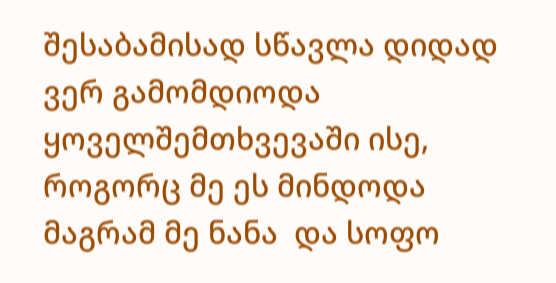შესაბამისად სწავლა დიდად ვერ გამომდიოდა ყოველშემთხვევაში ისე, როგორც მე ეს მინდოდა მაგრამ მე ნანა  და სოფო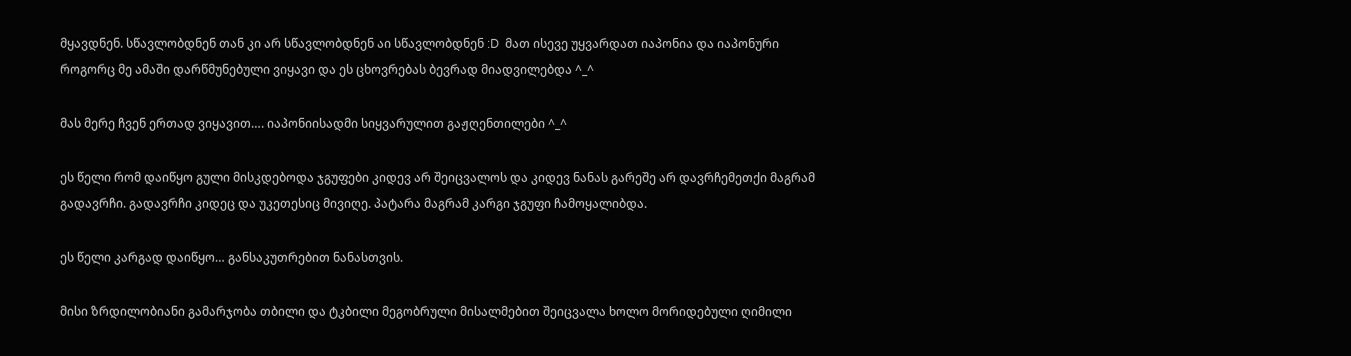მყავდნენ. სწავლობდნენ თან კი არ სწავლობდნენ აი სწავლობდნენ :D  მათ ისევე უყვარდათ იაპონია და იაპონური როგორც მე ამაში დარწმუნებული ვიყავი და ეს ცხოვრებას ბევრად მიადვილებდა ^_^

მას მერე ჩვენ ერთად ვიყავით…. იაპონიისადმი სიყვარულით გაჟღენთილები ^_^

ეს წელი რომ დაიწყო გული მისკდებოდა ჯგუფები კიდევ არ შეიცვალოს და კიდევ ნანას გარეშე არ დავრჩემეთქი მაგრამ გადავრჩი. გადავრჩი კიდეც და უკეთესიც მივიღე. პატარა მაგრამ კარგი ჯგუფი ჩამოყალიბდა.

ეს წელი კარგად დაიწყო… განსაკუთრებით ნანასთვის.

მისი ზრდილობიანი გამარჯობა თბილი და ტკბილი მეგობრული მისალმებით შეიცვალა ხოლო მორიდებული ღიმილი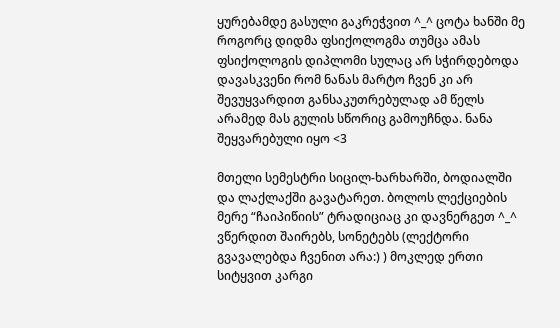ყურებამდე გასული გაკრეჭვით ^_^ ცოტა ხანში მე როგორც დიდმა ფსიქოლოგმა თუმცა ამას ფსიქოლოგის დიპლომი სულაც არ სჭირდებოდა დავასკვენი რომ ნანას მარტო ჩვენ კი არ შევუყვარდით განსაკუთრებულად ამ წელს არამედ მას გულის სწორიც გამოუჩნდა. ნანა შეყვარებული იყო <3

მთელი სემესტრი სიცილ-ხარხარში, ბოდიალში და ლაქლაქში გავატარეთ. ბოლოს ლექციების მერე “ჩაიპიწიის” ტრადიციაც კი დავნერგეთ ^_^ ვწერდით შაირებს, სონეტებს (ლექტორი გვავალებდა ჩვენით არა:) ) მოკლედ ერთი სიტყვით კარგი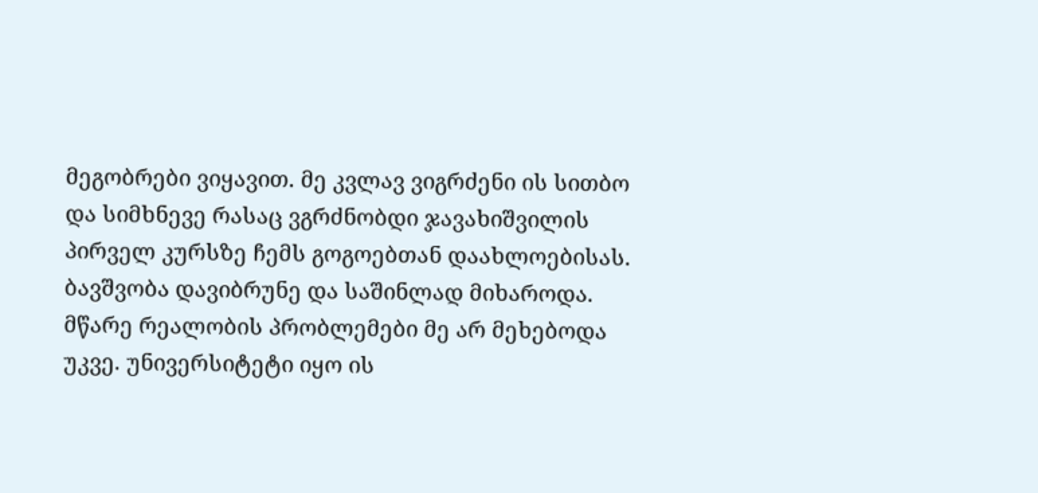მეგობრები ვიყავით. მე კვლავ ვიგრძენი ის სითბო და სიმხნევე რასაც ვგრძნობდი ჯავახიშვილის პირველ კურსზე ჩემს გოგოებთან დაახლოებისას. ბავშვობა დავიბრუნე და საშინლად მიხაროდა. მწარე რეალობის პრობლემები მე არ მეხებოდა უკვე. უნივერსიტეტი იყო ის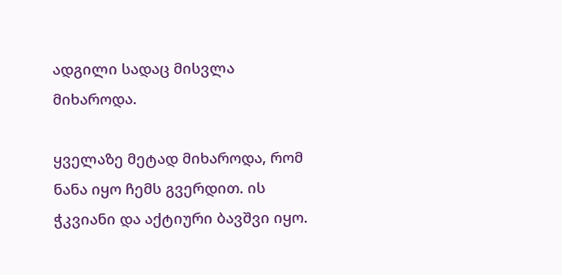ადგილი სადაც მისვლა მიხაროდა.

ყველაზე მეტად მიხაროდა, რომ ნანა იყო ჩემს გვერდით. ის ჭკვიანი და აქტიური ბავშვი იყო.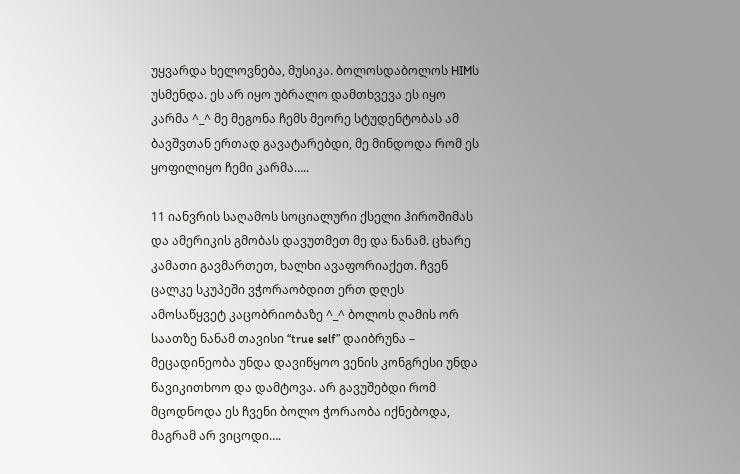უყვარდა ხელოვნება, მუსიკა. ბოლოსდაბოლოს HIMს უსმენდა. ეს არ იყო უბრალო დამთხვევა ეს იყო კარმა ^_^ მე მეგონა ჩემს მეორე სტუდენტობას ამ ბავშვთან ერთად გავატარებდი, მე მინდოდა რომ ეს ყოფილიყო ჩემი კარმა…..

11 იანვრის საღამოს სოციალური ქსელი ჰიროშიმას და ამერიკის გმობას დავუთმეთ მე და ნანამ. ცხარე კამათი გავმართეთ, ხალხი ავაფორიაქეთ. ჩვენ ცალკე სკუპეში ვჭორაობდით ერთ დღეს ამოსაწყვეტ კაცობრიობაზე ^_^ ბოლოს ღამის ორ საათზე ნანამ თავისი “true self” დაიბრუნა – მეცადინეობა უნდა დავიწყოო ვენის კონგრესი უნდა წავიკითხოო და დამტოვა. არ გავუშებდი რომ მცოდნოდა ეს ჩვენი ბოლო ჭორაობა იქნებოდა, მაგრამ არ ვიცოდი….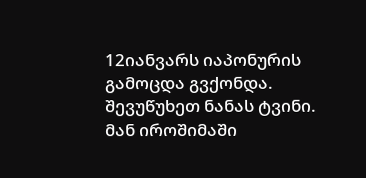12იანვარს იაპონურის გამოცდა გვქონდა. შევუწუხეთ ნანას ტვინი. მან იროშიმაში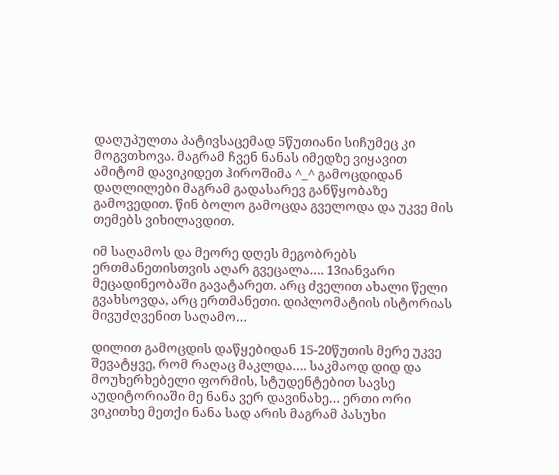დაღუპულთა პატივსაცემად 5წუთიანი სიჩუმეც კი მოგვთხოვა. მაგრამ ჩვენ ნანას იმედზე ვიყავით ამიტომ დავიკიდეთ ჰიროშიმა ^_^ გამოცდიდან დაღლილები მაგრამ გადასარევ განწყობაზე გამოვედით. წინ ბოლო გამოცდა გველოდა და უკვე მის თემებს ვიხილავდით.

იმ საღამოს და მეორე დღეს მეგობრებს ერთმანეთისთვის აღარ გვეცალა…. 13იანვარი მეცადინეობაში გავატარეთ. არც ძველით ახალი წელი გვახსოვდა, არც ერთმანეთი. დიპლომატიის ისტორიას მივუძღვენით საღამო…

დილით გამოცდის დაწყებიდან 15-20წუთის მერე უკვე შევატყვე, რომ რაღაც მაკლდა…. საკმაოდ დიდ და მოუხერხებელი ფორმის, სტუდენტებით სავსე აუდიტორიაში მე ნანა ვერ დავინახე… ერთი ორი ვიკითხე მეთქი ნანა სად არის მაგრამ პასუხი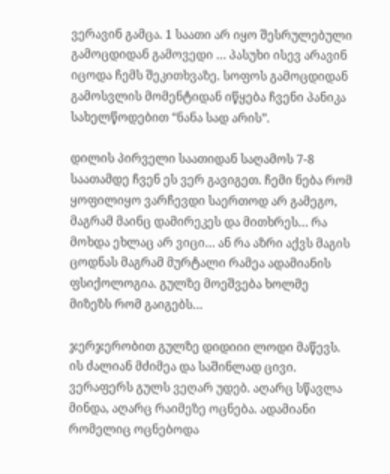ვერავინ გამცა. 1 საათი არ იყო შესრულებული გამოცდიდან გამოვედი … პასუხი ისევ არავინ იცოდა ჩემს შეკითხვაზე. სოფოს გამოცდიდან გამოსვლის მომენტიდან იწყება ჩვენი პანიკა სახელწოდებით “ნანა სად არის”.

დილის პირველი საათიდან საღამოს 7-8 საათამდე ჩვენ ეს ვერ გავიგეთ. ჩემი ნება რომ ყოფილიყო ვარჩევდი საერთოდ არ გამეგო, მაგრამ მაინც დამირეკეს და მითხრეს… რა მოხდა ეხლაც არ ვიცი… ან რა აზრი აქვს მაგის ცოდნას მაგრამ მურტალი რამეა ადამიანის ფსიქოლოგია. გულზე მოეშვება ხოლმე მიზეზს რომ გაიგებს…

ჯერჯერობით გულზე დიდიიი ლოდი მაწევს. ის ძალიან მძიმეა და საშინლად ცივი. ვერაფერს გულს ვეღარ უდებ. აღარც სწავლა მინდა, აღარც რაიმეზე ოცნება. ადამიანი რომელიც ოცნებოდა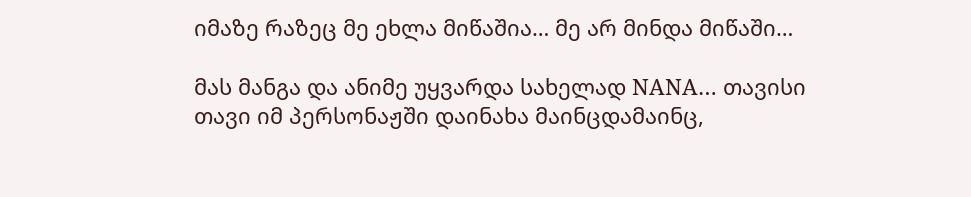იმაზე რაზეც მე ეხლა მიწაშია… მე არ მინდა მიწაში…

მას მანგა და ანიმე უყვარდა სახელად NANA… თავისი თავი იმ პერსონაჟში დაინახა მაინცდამაინც,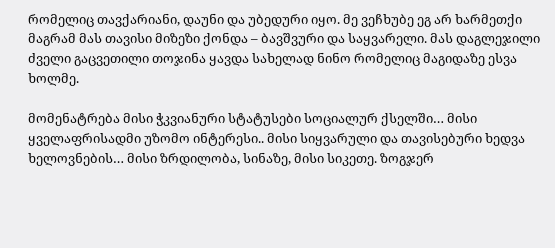რომელიც თავქარიანი, დაუნი და უბედური იყო. მე ვეჩხუბე ეგ არ ხარმეთქი მაგრამ მას თავისი მიზეზი ქონდა – ბავშვური და საყვარელი. მას დაგლეჯილი ძველი გაცვეთილი თოჯინა ყავდა სახელად ნინო რომელიც მაგიდაზე ესვა ხოლმე.

მომენატრება მისი ჭკვიანური სტატუსები სოციალურ ქსელში… მისი ყველაფრისადმი უზომო ინტერესი.. მისი სიყვარული და თავისებური ხედვა ხელოვნების… მისი ზრდილობა, სინაზე, მისი სიკეთე. ზოგჯერ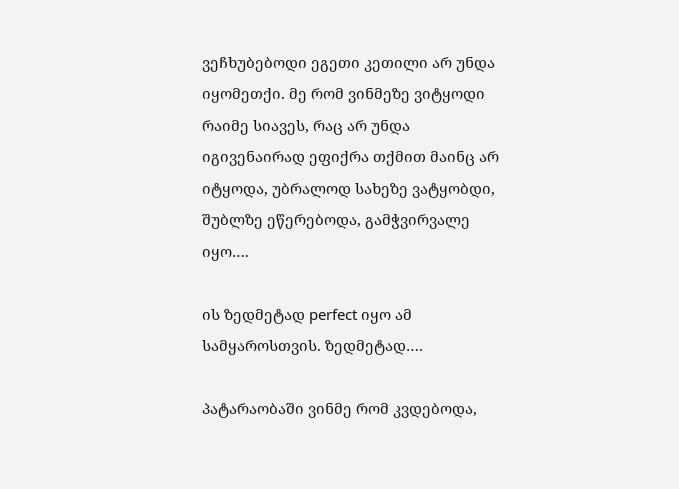ვეჩხუბებოდი ეგეთი კეთილი არ უნდა იყომეთქი. მე რომ ვინმეზე ვიტყოდი რაიმე სიავეს, რაც არ უნდა იგივენაირად ეფიქრა თქმით მაინც არ იტყოდა, უბრალოდ სახეზე ვატყობდი, შუბლზე ეწერებოდა, გამჭვირვალე იყო….

ის ზედმეტად perfect იყო ამ სამყაროსთვის. ზედმეტად….

პატარაობაში ვინმე რომ კვდებოდა,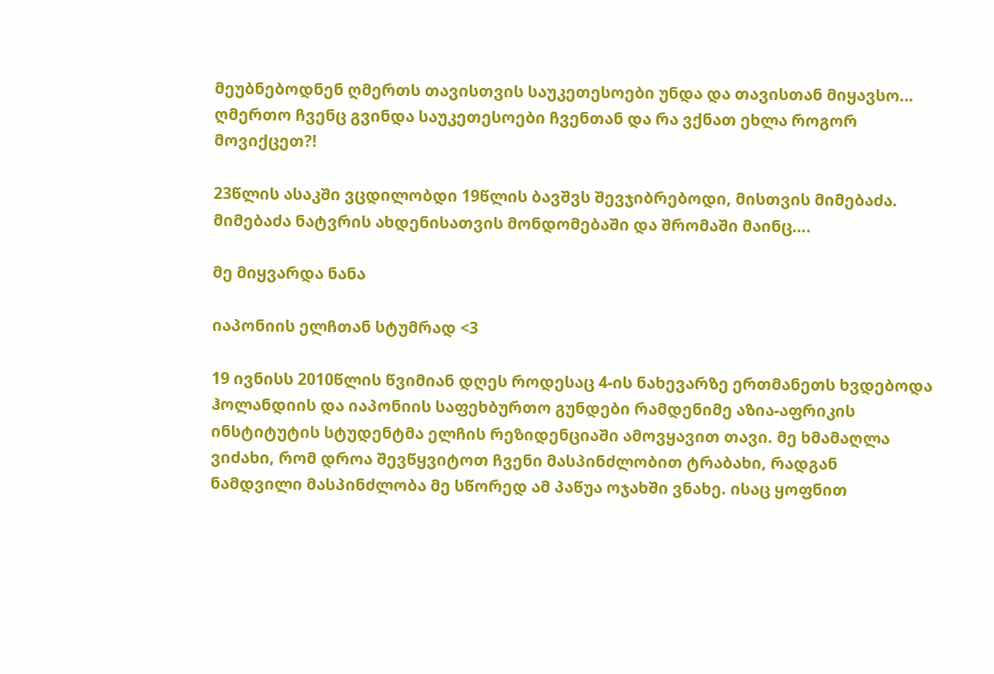მეუბნებოდნენ ღმერთს თავისთვის საუკეთესოები უნდა და თავისთან მიყავსო… ღმერთო ჩვენც გვინდა საუკეთესოები ჩვენთან და რა ვქნათ ეხლა როგორ მოვიქცეთ?!

23წლის ასაკში ვცდილობდი 19წლის ბავშვს შევჯიბრებოდი, მისთვის მიმებაძა. მიმებაძა ნატვრის ახდენისათვის მონდომებაში და შრომაში მაინც….

მე მიყვარდა ნანა

იაპონიის ელჩთან სტუმრად <3

19 ივნისს 2010წლის წვიმიან დღეს როდესაც 4-ის ნახევარზე ერთმანეთს ხვდებოდა ჰოლანდიის და იაპონიის საფეხბურთო გუნდები რამდენიმე აზია-აფრიკის ინსტიტუტის სტუდენტმა ელჩის რეზიდენციაში ამოვყავით თავი. მე ხმამაღლა ვიძახი, რომ დროა შევწყვიტოთ ჩვენი მასპინძლობით ტრაბახი, რადგან ნამდვილი მასპინძლობა მე სწორედ ამ პაწუა ოჯახში ვნახე. ისაც ყოფნით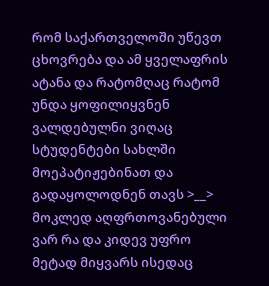რომ საქართველოში უწევთ ცხოვრება და ამ ყველაფრის ატანა და რატომღაც რატომ უნდა ყოფილიყვნენ ვალდებულნი ვიღაც სტუდენტები სახლში მოეპატიჟებინათ და გადაყოლოდნენ თავს >__> მოკლედ აღფრთოვანებული ვარ რა და კიდევ უფრო მეტად მიყვარს ისედაც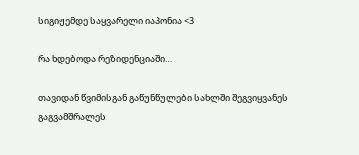სიგიჟემდე საყვარელი იაპონია <3

რა ხდებოდა რეზიდენციაში…

თავიდან წვიმისგან გაწუნწულები სახლში შეგვიყვანეს გაგვამშრალეს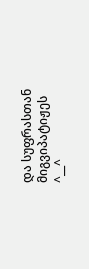და სუფრასთან მიგვიპატიჟეს ^__^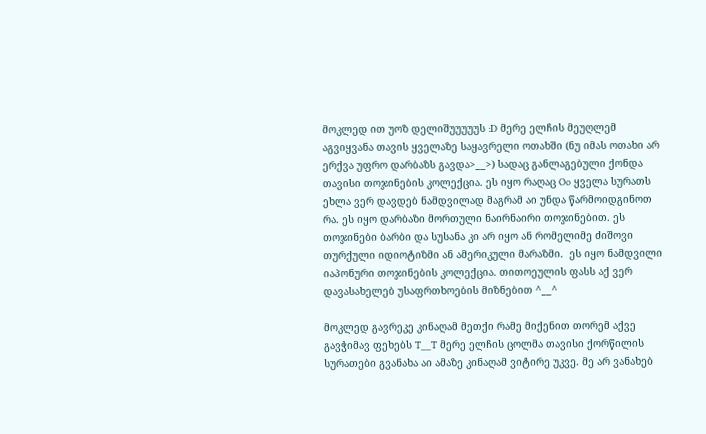მოკლედ ით უოზ დელიშუუუუუს :D მერე ელჩის მეუღლემ აგვიყვანა თავის ყველაზე საყავრელი ოთახში (ნუ იმას ოთახი არ ერქვა უფრო დარბაზს გავდა>__>) სადაც განლაგებული ქონდა თავისი თოჯინების კოლექცია. ეს იყო რაღაც Oo ყველა სურათს ეხლა ვერ დავდებ ნამდვილად მაგრამ აი უნდა წარმოიდგინოთ რა. ეს იყო დარბაზი მორთული ნაირნაირი თოჯინებით. ეს თოჯინები ბარბი და სუსანა კი არ იყო ან რომელიმე ძიშოვი თურქული იდიოტიზმი ან ამერიკული მარაზმი.  ეს იყო ნამდვილი იაპონური თოჯინების კოლექცია. თითოეულის ფასს აქ ვერ დავასახელებ უსაფრთხოების მიზნებით ^__^

მოკლედ გავრეკე კინაღამ მეთქი რამე მიქენით თორემ აქვე გავჭიმავ ფეხებს T__T მერე ელჩის ცოლმა თავისი ქორწილის სურათები გვანახა აი ამაზე კინაღამ ვიტირე უკვე. მე არ ვანახებ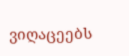ვიღაცეებს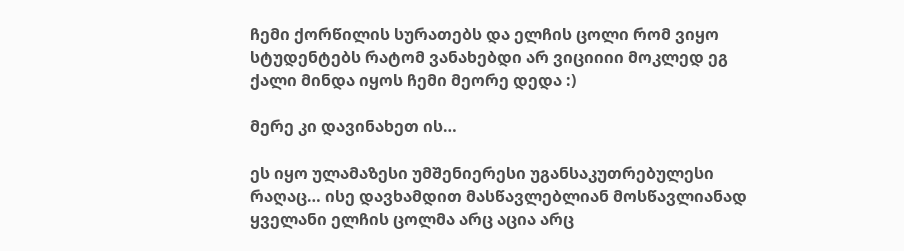ჩემი ქორწილის სურათებს და ელჩის ცოლი რომ ვიყო სტუდენტებს რატომ ვანახებდი არ ვიციიიი მოკლედ ეგ ქალი მინდა იყოს ჩემი მეორე დედა :)

მერე კი დავინახეთ ის…

ეს იყო ულამაზესი უმშენიერესი უგანსაკუთრებულესი რაღაც… ისე დავხამდით მასწავლებლიან მოსწავლიანად ყველანი ელჩის ცოლმა არც აცია არც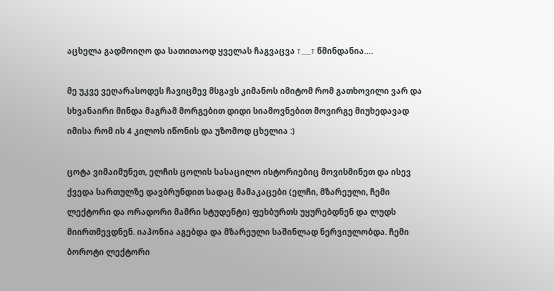აცხელა გადმოიღო და სათითაოდ ყველას ჩაგვაცვა T__T წმინდანია….

მე უკვე ვეღარასოდეს ჩავიცმევ მსგავს კიმანოს იმიტომ რომ გათხოვილი ვარ და სხვანაირი მინდა მაგრამ მორგებით დიდი სიამოვნებით მოვირგე მიუხედავად იმისა რომ ის 4 კილოს იწონის და უზომოდ ცხელია :)

ცოტა ვიმაიმუნეთ, ელჩის ცოლის სასაცილო ისტორიებიც მოვისმინეთ და ისევ ქვედა სართულზე დავბრუნდით სადაც მამაკაცები (ელჩი, მზარეული, ჩემი ლექტორი და ორადორი მამრი სტუდენტი) ფეხბურთს უყურებდნენ და ლუდს მიირთმევდნენ. იაპონია აგებდა და მზარეული საშინლად ნერვიულობდა. ჩემი ბოროტი ლექტორი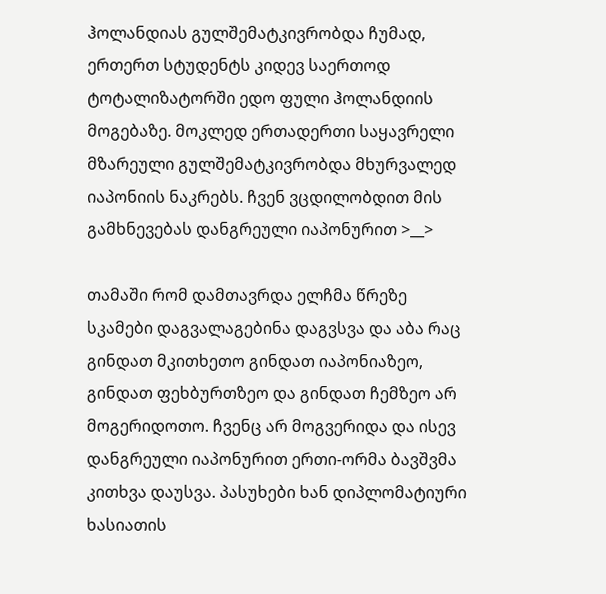ჰოლანდიას გულშემატკივრობდა ჩუმად, ერთერთ სტუდენტს კიდევ საერთოდ ტოტალიზატორში ედო ფული ჰოლანდიის მოგებაზე. მოკლედ ერთადერთი საყავრელი მზარეული გულშემატკივრობდა მხურვალედ იაპონიის ნაკრებს. ჩვენ ვცდილობდით მის გამხნევებას დანგრეული იაპონურით >__>

თამაში რომ დამთავრდა ელჩმა წრეზე სკამები დაგვალაგებინა დაგვსვა და აბა რაც გინდათ მკითხეთო გინდათ იაპონიაზეო, გინდათ ფეხბურთზეო და გინდათ ჩემზეო არ მოგერიდოთო. ჩვენც არ მოგვერიდა და ისევ დანგრეული იაპონურით ერთი-ორმა ბავშვმა კითხვა დაუსვა. პასუხები ხან დიპლომატიური ხასიათის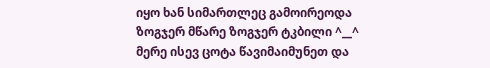იყო ხან სიმართლეც გამოირეოდა ზოგჯერ მწარე ზოგჯერ ტკბილი ^__^ მერე ისევ ცოტა წავიმაიმუნეთ და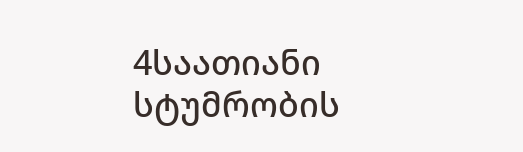4საათიანი სტუმრობის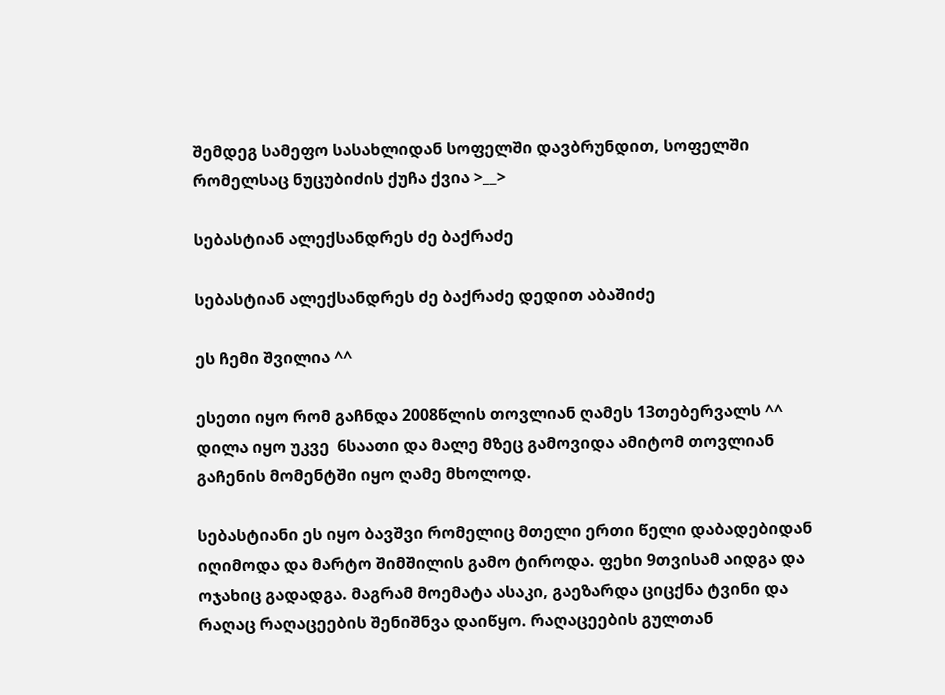შემდეგ სამეფო სასახლიდან სოფელში დავბრუნდით, სოფელში რომელსაც ნუცუბიძის ქუჩა ქვია >__>

სებასტიან ალექსანდრეს ძე ბაქრაძე

სებასტიან ალექსანდრეს ძე ბაქრაძე დედით აბაშიძე

ეს ჩემი შვილია ^^

ესეთი იყო რომ გაჩნდა 2008წლის თოვლიან ღამეს 13თებერვალს ^^ დილა იყო უკვე  6საათი და მალე მზეც გამოვიდა ამიტომ თოვლიან გაჩენის მომენტში იყო ღამე მხოლოდ.

სებასტიანი ეს იყო ბავშვი რომელიც მთელი ერთი წელი დაბადებიდან იღიმოდა და მარტო შიმშილის გამო ტიროდა. ფეხი 9თვისამ აიდგა და ოჯახიც გადადგა. მაგრამ მოემატა ასაკი, გაეზარდა ციცქნა ტვინი და რაღაც რაღაცეების შენიშნვა დაიწყო. რაღაცეების გულთან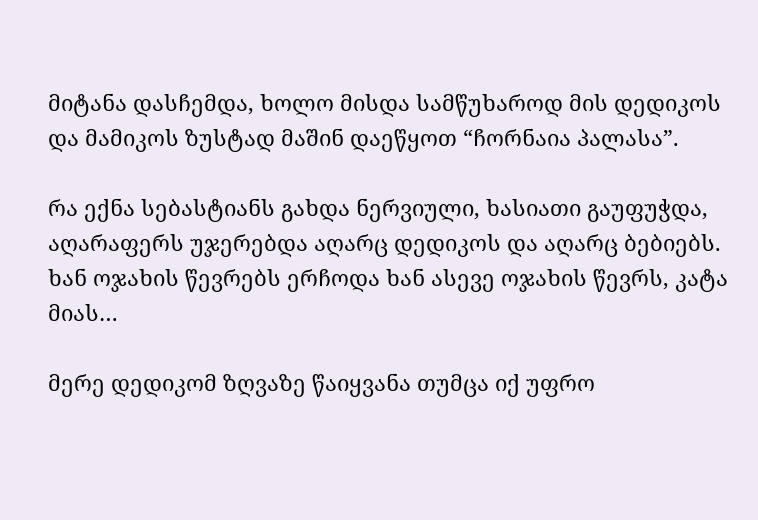მიტანა დასჩემდა, ხოლო მისდა სამწუხაროდ მის დედიკოს და მამიკოს ზუსტად მაშინ დაეწყოთ “ჩორნაია პალასა”.

რა ექნა სებასტიანს გახდა ნერვიული, ხასიათი გაუფუჭდა, აღარაფერს უჯერებდა აღარც დედიკოს და აღარც ბებიებს. ხან ოჯახის წევრებს ერჩოდა ხან ასევე ოჯახის წევრს, კატა მიას…

მერე დედიკომ ზღვაზე წაიყვანა თუმცა იქ უფრო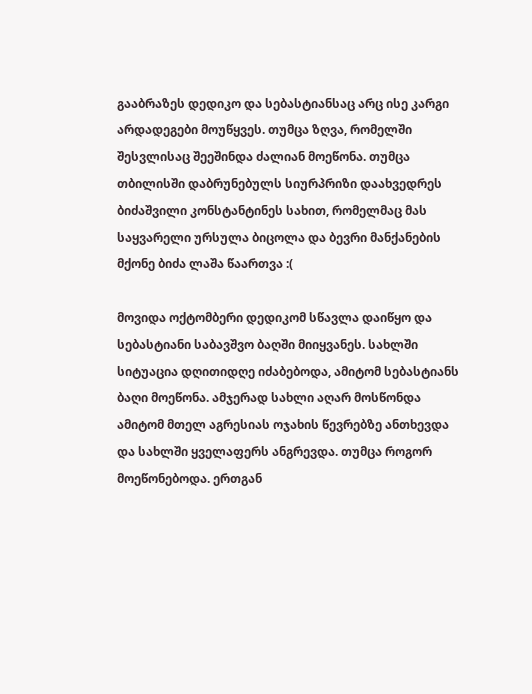გააბრაზეს დედიკო და სებასტიანსაც არც ისე კარგი არდადეგები მოუწყვეს. თუმცა ზღვა, რომელში შესვლისაც შეეშინდა ძალიან მოეწონა. თუმცა თბილისში დაბრუნებულს სიურპრიზი დაახვედრეს ბიძაშვილი კონსტანტინეს სახით, რომელმაც მას საყვარელი ურსულა ბიცოლა და ბევრი მანქანების მქონე ბიძა ლაშა წაართვა :(

მოვიდა ოქტომბერი დედიკომ სწავლა დაიწყო და სებასტიანი საბავშვო ბაღში მიიყვანეს. სახლში სიტუაცია დღითიდღე იძაბებოდა, ამიტომ სებასტიანს ბაღი მოეწონა. ამჯერად სახლი აღარ მოსწონდა ამიტომ მთელ აგრესიას ოჯახის წევრებზე ანთხევდა და სახლში ყველაფერს ანგრევდა. თუმცა როგორ მოეწონებოდა. ერთგან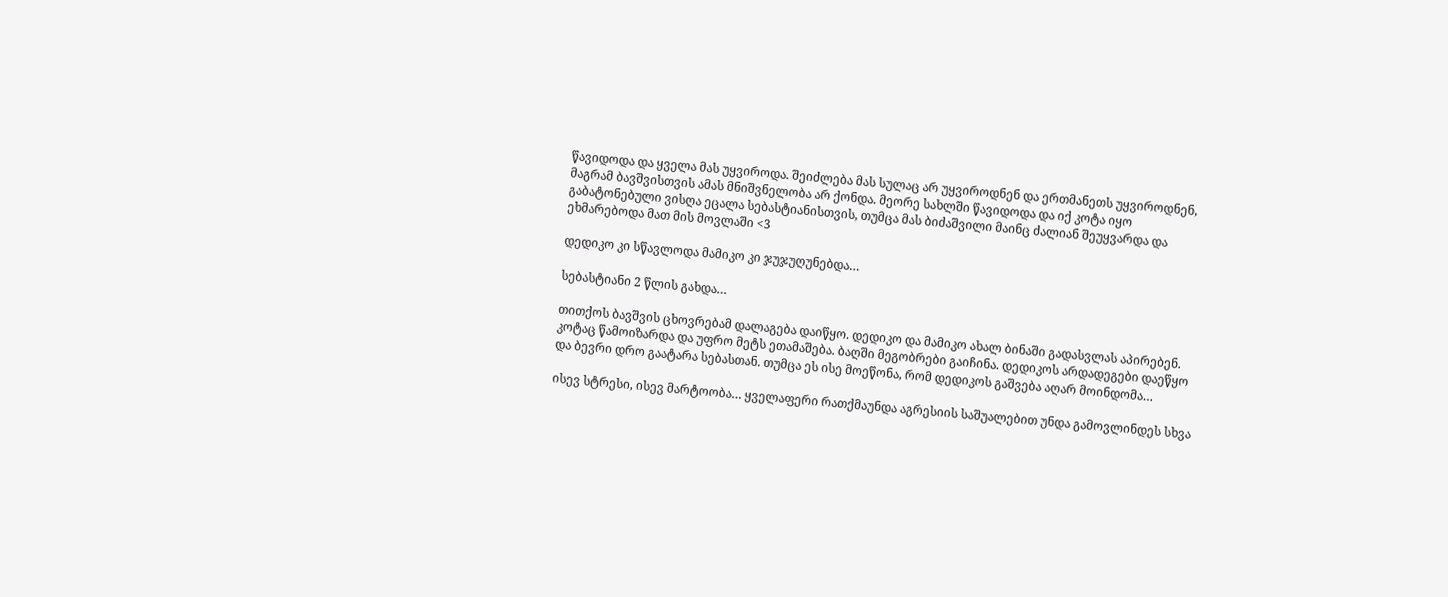წავიდოდა და ყველა მას უყვიროდა. შეიძლება მას სულაც არ უყვიროდნენ და ერთმანეთს უყვიროდნენ, მაგრამ ბავშვისთვის ამას მნიშვნელობა არ ქონდა. მეორე სახლში წავიდოდა და იქ კოტა იყო გაბატონებული ვისღა ეცალა სებასტიანისთვის, თუმცა მას ბიძაშვილი მაინც ძალიან შეუყვარდა და ეხმარებოდა მათ მის მოვლაში <3

დედიკო კი სწავლოდა მამიკო კი ჯუჯუღუნებდა…

სებასტიანი 2 წლის გახდა…

თითქოს ბავშვის ცხოვრებამ დალაგება დაიწყო. დედიკო და მამიკო ახალ ბინაში გადასვლას აპირებენ. კოტაც წამოიზარდა და უფრო მეტს ეთამაშება. ბაღში მეგობრები გაიჩინა. დედიკოს არდადეგები დაეწყო და ბევრი დრო გაატარა სებასთან. თუმცა ეს ისე მოეწონა, რომ დედიკოს გაშვება აღარ მოინდომა…

ისევ სტრესი, ისევ მარტოობა… ყველაფერი რათქმაუნდა აგრესიის საშუალებით უნდა გამოვლინდეს სხვა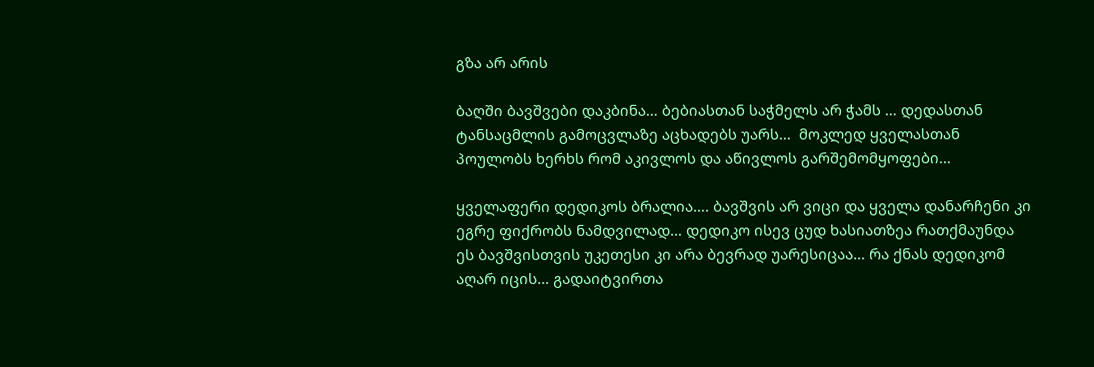გზა არ არის

ბაღში ბავშვები დაკბინა… ბებიასთან საჭმელს არ ჭამს … დედასთან ტანსაცმლის გამოცვლაზე აცხადებს უარს…  მოკლედ ყველასთან პოულობს ხერხს რომ აკივლოს და აწივლოს გარშემომყოფები…

ყველაფერი დედიკოს ბრალია…. ბავშვის არ ვიცი და ყველა დანარჩენი კი ეგრე ფიქრობს ნამდვილად… დედიკო ისევ ცუდ ხასიათზეა რათქმაუნდა ეს ბავშვისთვის უკეთესი კი არა ბევრად უარესიცაა… რა ქნას დედიკომ აღარ იცის… გადაიტვირთა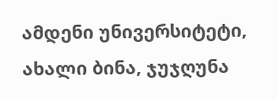ამდენი უნივერსიტეტი, ახალი ბინა, ჯუჯღუნა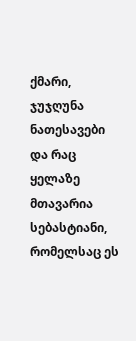ქმარი, ჯუჯღუნა ნათესავები და რაც ყელაზე მთავარია სებასტიანი, რომელსაც ეს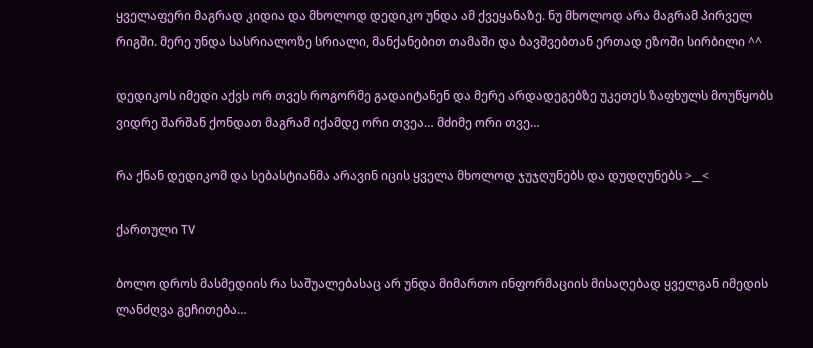ყველაფერი მაგრად კიდია და მხოლოდ დედიკო უნდა ამ ქვეყანაზე. ნუ მხოლოდ არა მაგრამ პირველ რიგში. მერე უნდა სასრიალოზე სრიალი, მანქანებით თამაში და ბავშვებთან ერთად ეზოში სირბილი ^^

დედიკოს იმედი აქვს ორ თვეს როგორმე გადაიტანენ და მერე არდადეგებზე უკეთეს ზაფხულს მოუწყობს ვიდრე შარშან ქონდათ მაგრამ იქამდე ორი თვეა… მძიმე ორი თვე…

რა ქნან დედიკომ და სებასტიანმა არავინ იცის ყველა მხოლოდ ჯუჯღუნებს და დუდღუნებს >__<

ქართული TV

ბოლო დროს მასმედიის რა საშუალებასაც არ უნდა მიმართო ინფორმაციის მისაღებად ყველგან იმედის ლანძღვა გეჩითება…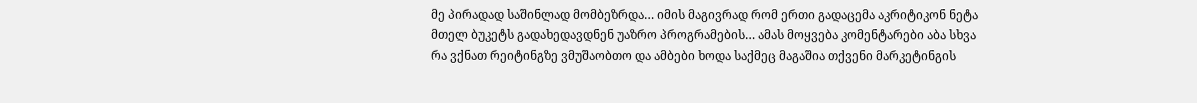მე პირადად საშინლად მომბეზრდა… იმის მაგივრად რომ ერთი გადაცემა აკრიტიკონ ნეტა მთელ ბუკეტს გადახედავდნენ უაზრო პროგრამების… ამას მოყვება კომენტარები აბა სხვა რა ვქნათ რეიტინგზე ვმუშაობთო და ამბები ხოდა საქმეც მაგაშია თქვენი მარკეტინგის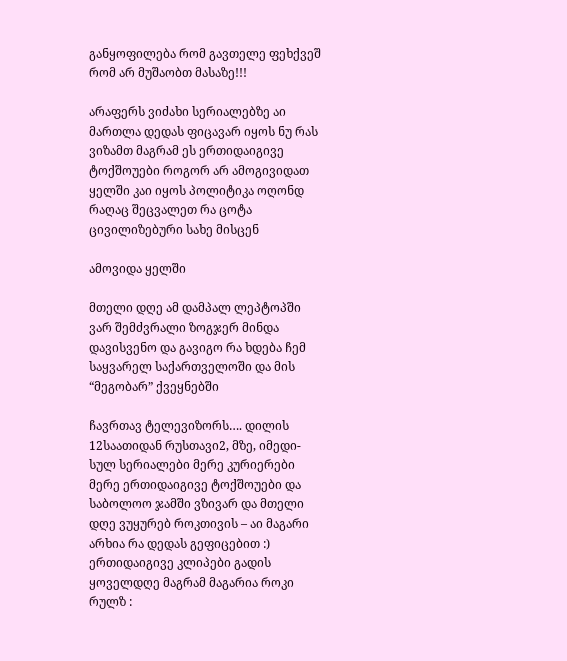განყოფილება რომ გავთელე ფეხქვეშ რომ არ მუშაობთ მასაზე!!!

არაფერს ვიძახი სერიალებზე აი მართლა დედას ფიცავარ იყოს ნუ რას ვიზამთ მაგრამ ეს ერთიდაიგივე ტოქშოუები როგორ არ ამოგივიდათ ყელში კაი იყოს პოლიტიკა ოღონდ რაღაც შეცვალეთ რა ცოტა ცივილიზებური სახე მისცენ

ამოვიდა ყელში

მთელი დღე ამ დამპალ ლეპტოპში ვარ შემძვრალი ზოგჯერ მინდა დავისვენო და გავიგო რა ხდება ჩემ საყვარელ საქართველოში და მის “მეგობარ” ქვეყნებში

ჩავრთავ ტელევიზორს…. დილის 12საათიდან რუსთავი2, მზე, იმედი- სულ სერიალები მერე კურიერები მერე ერთიდაიგივე ტოქშოუები და საბოლოო ჯამში ვზივარ და მთელი დღე ვუყურებ როკთივის – აი მაგარი არხია რა დედას გეფიცებით :) ერთიდაიგივე კლიპები გადის ყოველდღე მაგრამ მაგარია როკი რულზ :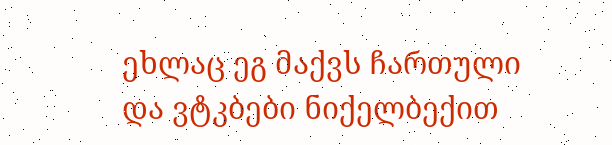ეხლაც ეგ მაქვს ჩართული და ვტკბები ნიქელბექით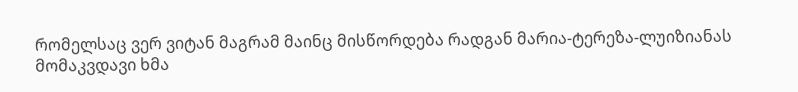რომელსაც ვერ ვიტან მაგრამ მაინც მისწორდება რადგან მარია-ტერეზა-ლუიზიანას მომაკვდავი ხმა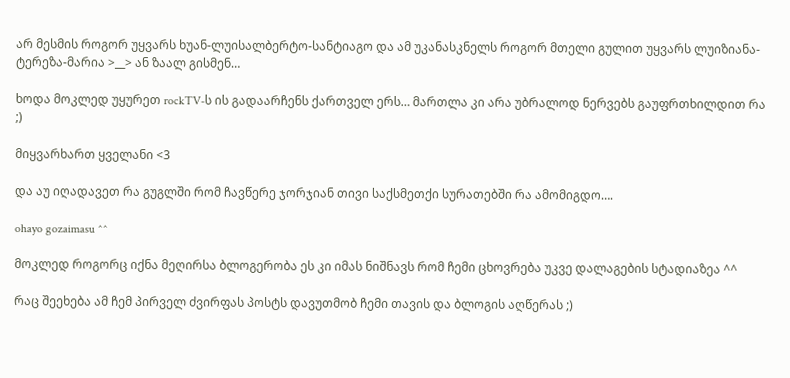არ მესმის როგორ უყვარს ხუან-ლუისალბერტო-სანტიაგო და ამ უკანასკნელს როგორ მთელი გულით უყვარს ლუიზიანა-ტერეზა-მარია >__> ან ზაალ გისმენ…

ხოდა მოკლედ უყურეთ rockTV-ს ის გადაარჩენს ქართველ ერს… მართლა კი არა უბრალოდ ნერვებს გაუფრთხილდით რა ;)

მიყვარხართ ყველანი <3

და აუ იღადავეთ რა გუგლში რომ ჩავწერე ჯორჯიან თივი საქსმეთქი სურათებში რა ამომიგდო….

ohayo gozaimasu ^^

მოკლედ როგორც იქნა მეღირსა ბლოგერობა ეს კი იმას ნიშნავს რომ ჩემი ცხოვრება უკვე დალაგების სტადიაზეა ^^

რაც შეეხება ამ ჩემ პირველ ძვირფას პოსტს დავუთმობ ჩემი თავის და ბლოგის აღწერას ;)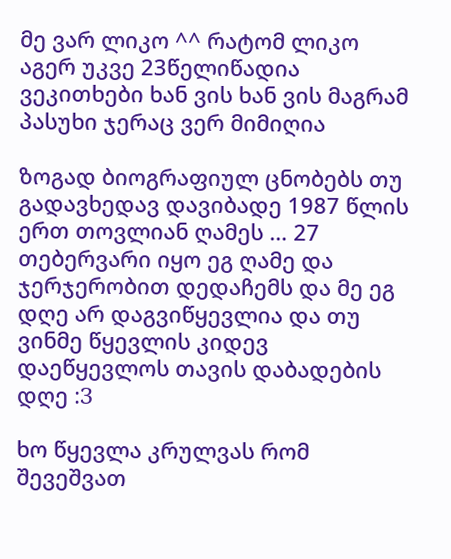მე ვარ ლიკო ^^ რატომ ლიკო აგერ უკვე 23წელიწადია ვეკითხები ხან ვის ხან ვის მაგრამ პასუხი ჯერაც ვერ მიმიღია

ზოგად ბიოგრაფიულ ცნობებს თუ გადავხედავ დავიბადე 1987 წლის ერთ თოვლიან ღამეს … 27 თებერვარი იყო ეგ ღამე და ჯერჯერობით დედაჩემს და მე ეგ დღე არ დაგვიწყევლია და თუ ვინმე წყევლის კიდევ დაეწყევლოს თავის დაბადების დღე :З

ხო წყევლა კრულვას რომ შევეშვათ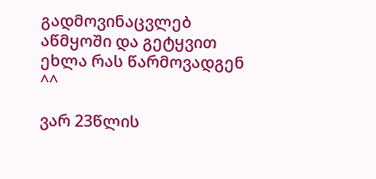გადმოვინაცვლებ აწმყოში და გეტყვით ეხლა რას წარმოვადგენ ^^

ვარ 23წლის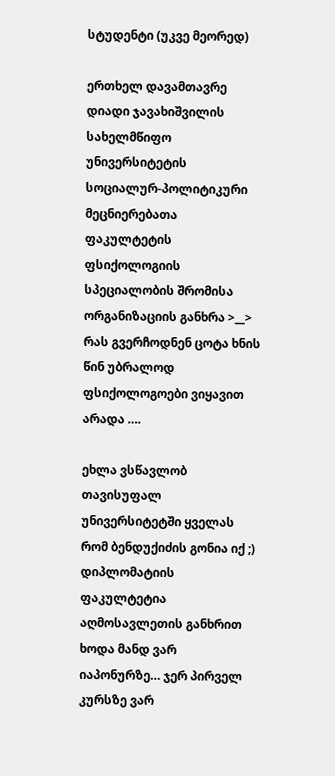სტუდენტი (უკვე მეორედ)

ერთხელ დავამთავრე დიადი ჯავახიშვილის სახელმწიფო უნივერსიტეტის სოციალურ-პოლიტიკური მეცნიერებათა ფაკულტეტის ფსიქოლოგიის სპეციალობის შრომისა ორგანიზაციის განხრა >__> რას გვერჩოდნენ ცოტა ხნის წინ უბრალოდ ფსიქოლოგოები ვიყავით არადა ….

ეხლა ვსწავლობ თავისუფალ უნივერსიტეტში ყველას რომ ბენდუქიძის გონია იქ ;) დიპლომატიის ფაკულტეტია აღმოსავლეთის განხრით ხოდა მანდ ვარ იაპონურზე… ჯერ პირველ კურსზე ვარ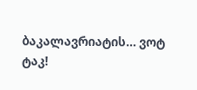ბაკალავრიატის… ვოტ ტაკ!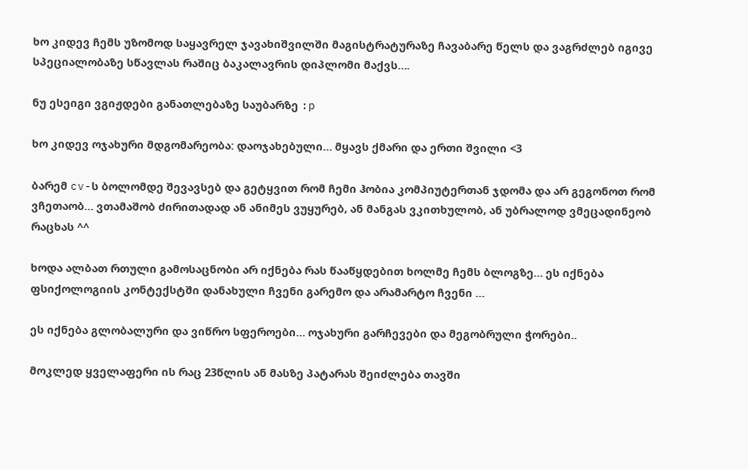ხო კიდევ ჩემს უზომოდ საყავრელ ჯავახიშვილში მაგისტრატურაზე ჩავაბარე წელს და ვაგრძლებ იგივე სპეციალობაზე სწავლას რაშიც ბაკალავრის დიპლომი მაქვს….

ნუ ესეიგი ვგიჟდები განათლებაზე საუბარზე :p

ხო კიდევ ოჯახური მდგომარეობა: დაოჯახებული… მყავს ქმარი და ერთი შვილი <3

ბარემ cv-ს ბოლომდე შევავსებ და გეტყვით რომ ჩემი ჰობია კომპიუტერთან ჯდომა და არ გეგონოთ რომ ვჩეთაობ… ვთამაშობ ძირითადად ან ანიმეს ვუყურებ, ან მანგას ვკითხულობ, ან უბრალოდ ვმეცადინეობ რაცხას ^^

ხოდა ალბათ რთული გამოსაცნობი არ იქნება რას წააწყდებით ხოლმე ჩემს ბლოგზე… ეს იქნება ფსიქოლოგიის კონტექსტში დანახული ჩვენი გარემო და არამარტო ჩვენი …

ეს იქნება გლობალური და ვიწრო სფეროები… ოჯახური გარჩევები და მეგობრული ჭორები..

მოკლედ ყველაფერი ის რაც 23წლის ან მასზე პატარას შეიძლება თავში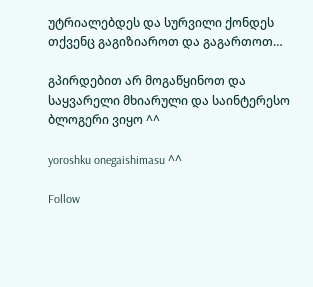უტრიალებდეს და სურვილი ქონდეს თქვენც გაგიზიაროთ და გაგართოთ…

გპირდებით არ მოგაწყინოთ და საყვარელი მხიარული და საინტერესო ბლოგერი ვიყო ^^

yoroshku onegaishimasu ^^

Follow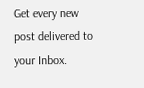Get every new post delivered to your Inbox.